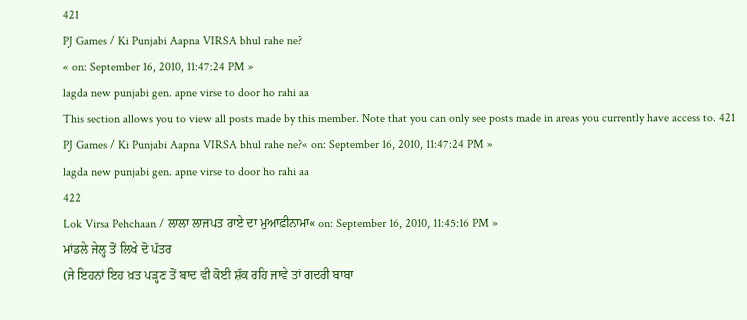421
PJ Games / Ki Punjabi Aapna VIRSA bhul rahe ne?
« on: September 16, 2010, 11:47:24 PM »
lagda new punjabi gen. apne virse to door ho rahi aa
This section allows you to view all posts made by this member. Note that you can only see posts made in areas you currently have access to. 421
PJ Games / Ki Punjabi Aapna VIRSA bhul rahe ne?« on: September 16, 2010, 11:47:24 PM »
lagda new punjabi gen. apne virse to door ho rahi aa
422
Lok Virsa Pehchaan / ਲਾਲਾ ਲਾਜਪਤ ਰਾਏ ਦਾ ਮੁਆਫ਼ੀਨਾਮਾ« on: September 16, 2010, 11:45:16 PM »
ਮਾਂਡਲੇ ਜੇਲ੍ਹ ਤੋਂ ਲਿਖੇ ਦੋ ਪੱਤਰ
(ਜੇ ਇਹਨਾਂ ਇਹ ਖ਼ਤ ਪੜ੍ਹਣ ਤੋਂ ਬਾਦ ਵੀ ਕੋਈ ਸ਼ੱਕ ਰਹਿ ਜਾਵੇ ਤਾਂ ਗਦਰੀ ਬਾਬਾ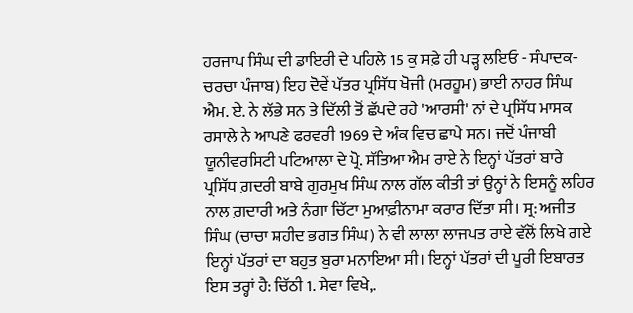ਹਰਜਾਪ ਸਿੰਘ ਦੀ ਡਾਇਰੀ ਦੇ ਪਹਿਲੇ 15 ਕੁ ਸਫ਼ੇ ਹੀ ਪੜ੍ਹ ਲਇਓ - ਸੰਪਾਦਕ- ਚਰਚਾ ਪੰਜਾਬ) ਇਹ ਦੋਵੇਂ ਪੱਤਰ ਪ੍ਰਸਿੱਧ ਖੋਜੀ (ਮਰਹੂਮ) ਭਾਈ ਨਾਹਰ ਸਿੰਘ ਐਮ. ਏ. ਨੇ ਲੱਭੇ ਸਨ ਤੇ ਦਿੱਲੀ ਤੋਂ ਛੱਪਦੇ ਰਹੇ 'ਆਰਸੀ' ਨਾਂ ਦੇ ਪ੍ਰਸਿੱਧ ਮਾਸਕ ਰਸਾਲੇ ਨੇ ਆਪਣੇ ਫਰਵਰੀ 1969 ਦੇ ਅੰਕ ਵਿਚ ਛਾਪੇ ਸਨ। ਜਦੋਂ ਪੰਜਾਬੀ ਯੂਨੀਵਰਸਿਟੀ ਪਟਿਆਲਾ ਦੇ ਪ੍ਰੋ. ਸੱਤਿਆ ਐਮ ਰਾਏ ਨੇ ਇਨ੍ਹਾਂ ਪੱਤਰਾਂ ਬਾਰੇ ਪ੍ਰਸਿੱਧ ਗ਼ਦਰੀ ਬਾਬੇ ਗੁਰਮੁਖ ਸਿੰਘ ਨਾਲ ਗੱਲ ਕੀਤੀ ਤਾਂ ਉਨ੍ਹਾਂ ਨੇ ਇਸਨੂੰ ਲਹਿਰ ਨਾਲ ਗ਼ਦਾਰੀ ਅਤੇ ਨੰਗਾ ਚਿੱਟਾ ਮੁਆਫ਼ੀਨਾਮਾ ਕਰਾਰ ਦਿੱਤਾ ਸੀ। ਸ੍ਰ: ਅਜੀਤ ਸਿੰਘ (ਚਾਚਾ ਸ਼ਹੀਦ ਭਗਤ ਸਿੰਘ) ਨੇ ਵੀ ਲਾਲਾ ਲਾਜਪਤ ਰਾਏ ਵੱਲੋਂ ਲਿਖੇ ਗਏ ਇਨ੍ਹਾਂ ਪੱਤਰਾਂ ਦਾ ਬਹੁਤ ਬੁਰਾ ਮਨਾਇਆ ਸੀ। ਇਨ੍ਹਾਂ ਪੱਤਰਾਂ ਦੀ ਪੂਰੀ ਇਬਾਰਤ ਇਸ ਤਰ੍ਹਾਂ ਹੈ: ਚਿੱਠੀ 1. ਸੇਵਾ ਵਿਖੇ,.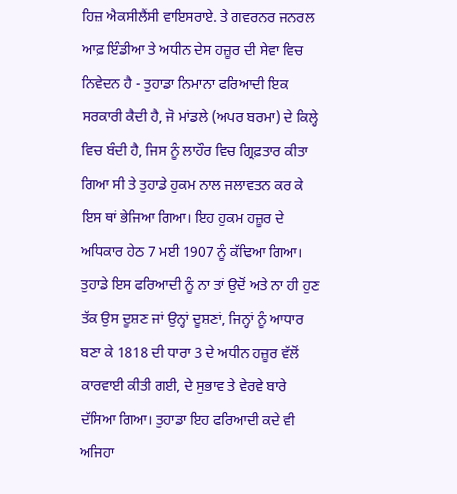ਹਿਜ਼ ਐਕਸੀਲੈਂਸੀ ਵਾਇਸਰਾਏ. ਤੇ ਗਵਰਨਰ ਜਨਰਲ ਆਫ਼ ਇੰਡੀਆ ਤੇ ਅਧੀਨ ਦੇਸ ਹਜ਼ੂਰ ਦੀ ਸੇਵਾ ਵਿਚ ਨਿਵੇਦਨ ਹੈ - ਤੁਹਾਡਾ ਨਿਮਾਨਾ ਫਰਿਆਦੀ ਇਕ ਸਰਕਾਰੀ ਕੈਦੀ ਹੈ, ਜੋ ਮਾਂਡਲੇ (ਅਪਰ ਬਰਮਾ) ਦੇ ਕਿਲ੍ਹੇ ਵਿਚ ਬੰਦੀ ਹੈ, ਜਿਸ ਨੂੰ ਲਾਹੌਰ ਵਿਚ ਗ੍ਰਿਫ਼ਤਾਰ ਕੀਤਾ ਗਿਆ ਸੀ ਤੇ ਤੁਹਾਡੇ ਹੁਕਮ ਨਾਲ ਜਲਾਵਤਨ ਕਰ ਕੇ ਇਸ ਥਾਂ ਭੇਜਿਆ ਗਿਆ। ਇਹ ਹੁਕਮ ਹਜ਼ੂਰ ਦੇ ਅਧਿਕਾਰ ਹੇਠ 7 ਮਈ 1907 ਨੂੰ ਕੱਢਿਆ ਗਿਆ। ਤੁਹਾਡੇ ਇਸ ਫਰਿਆਦੀ ਨੂੰ ਨਾ ਤਾਂ ਉਦੋਂ ਅਤੇ ਨਾ ਹੀ ਹੁਣ ਤੱਕ ਉਸ ਦੂਸ਼ਣ ਜਾਂ ਉਨ੍ਹਾਂ ਦੂਸ਼ਣਾਂ, ਜਿਨ੍ਹਾਂ ਨੂੰ ਆਧਾਰ ਬਣਾ ਕੇ 1818 ਦੀ ਧਾਰਾ 3 ਦੇ ਅਧੀਨ ਹਜ਼ੂਰ ਵੱਲੋਂ ਕਾਰਵਾਈ ਕੀਤੀ ਗਈ, ਦੇ ਸੁਭਾਵ ਤੇ ਵੇਰਵੇ ਬਾਰੇ ਦੱਸਿਆ ਗਿਆ। ਤੁਹਾਡਾ ਇਹ ਫਰਿਆਦੀ ਕਦੇ ਵੀ ਅਜਿਹਾ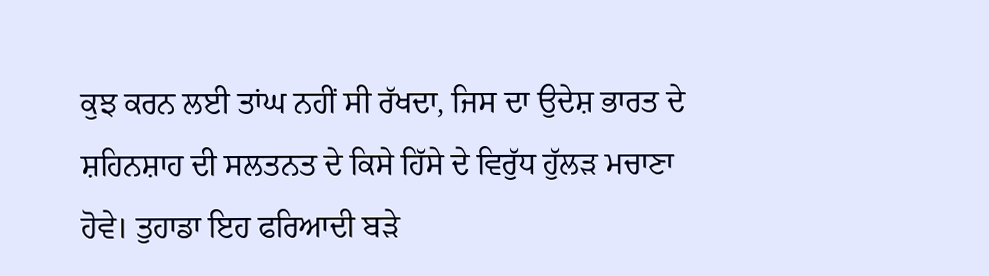ਕੁਝ ਕਰਨ ਲਈ ਤਾਂਘ ਨਹੀਂ ਸੀ ਰੱਖਦਾ, ਜਿਸ ਦਾ ਉਦੇਸ਼ ਭਾਰਤ ਦੇ ਸ਼ਹਿਨਸ਼ਾਹ ਦੀ ਸਲਤਨਤ ਦੇ ਕਿਸੇ ਹਿੱਸੇ ਦੇ ਵਿਰੁੱਧ ਹੁੱਲੜ ਮਚਾਣਾ ਹੋਵੇ। ਤੁਹਾਡਾ ਇਹ ਫਰਿਆਦੀ ਬੜੇ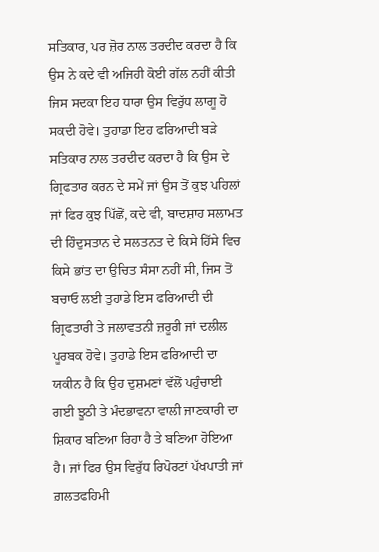ਸਤਿਕਾਰ, ਪਰ ਜ਼ੋਰ ਨਾਲ ਤਰਦੀਦ ਕਰਦਾ ਹੈ ਕਿ ਉਸ ਨੇ ਕਦੇ ਵੀ ਅਜਿਹੀ ਕੋਈ ਗੱਲ ਨਹੀਂ ਕੀਤੀ ਜਿਸ ਸਦਕਾ ਇਹ ਧਾਰਾ ਉਸ ਵਿਰੁੱਧ ਲਾਗੂ ਹੋ ਸਕਦੀ ਹੋਵੇ। ਤੁਹਾਡਾ ਇਹ ਫਰਿਆਦੀ ਬੜੇ ਸਤਿਕਾਰ ਨਾਲ ਤਰਦੀਦ ਕਰਦਾ ਹੈ ਕਿ ਉਸ ਦੇ ਗ੍ਰਿਫਤਾਰ ਕਰਨ ਦੇ ਸਮੇਂ ਜਾਂ ਉਸ ਤੋਂ ਕੁਝ ਪਹਿਲਾਂ ਜਾਂ ਫਿਰ ਕੁਝ ਪਿੱਛੋਂ, ਕਦੇ ਵੀ, ਬਾਦਸ਼ਾਹ ਸਲਾਮਤ ਦੀ ਹਿੰਦੁਸਤਾਨ ਦੇ ਸਲਤਨਤ ਦੇ ਕਿਸੇ ਹਿੱਸੇ ਵਿਚ ਕਿਸੇ ਭਾਂਤ ਦਾ ਉਚਿਤ ਸੰਸਾ ਨਹੀਂ ਸੀ, ਜਿਸ ਤੋਂ ਬਚਾਓ ਲਈ ਤੁਹਾਡੇ ਇਸ ਫਰਿਆਦੀ ਦੀ ਗ੍ਰਿਫਤਾਰੀ ਤੇ ਜਲਾਵਤਨੀ ਜ਼ਰੂਰੀ ਜਾਂ ਦਲੀਲ ਪੂਰਬਕ ਹੋਵੇ। ਤੁਹਾਡੇ ਇਸ ਫਰਿਆਦੀ ਦਾ ਯਕੀਨ ਹੈ ਕਿ ਉਹ ਦੁਸ਼ਮਣਾਂ ਵੱਲੋਂ ਪਹੁੰਚਾਈ ਗਈ ਝੂਠੀ ਤੇ ਮੰਦਭਾਵਨਾ ਵਾਲੀ ਜਾਣਕਾਰੀ ਦਾ ਸ਼ਿਕਾਰ ਬਣਿਆ ਰਿਹਾ ਹੈ ਤੇ ਬਣਿਆ ਹੋਇਆ ਹੈ। ਜਾਂ ਫਿਰ ਉਸ ਵਿਰੁੱਧ ਰਿਪੋਰਟਾਂ ਪੱਖਪਾਤੀ ਜਾਂ ਗ਼ਲਤਫਹਿਮੀ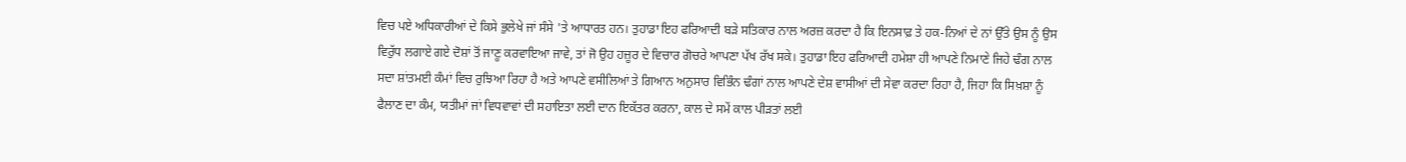ਵਿਚ ਪਏ ਅਧਿਕਾਰੀਆਂ ਦੇ ਕਿਸੇ ਭੁਲੇਖੇ ਜਾਂ ਸੰਸੇ 'ਤੇ ਆਧਾਰਤ ਹਨ। ਤੁਹਾਡਾ ਇਹ ਫਰਿਆਦੀ ਬੜੇ ਸਤਿਕਾਰ ਨਾਲ ਅਰਜ਼ ਕਰਦਾ ਹੈ ਕਿ ਇਨਸਾਫ਼ ਤੇ ਹਕ-ਨਿਆਂ ਦੇ ਨਾਂ ਉੱਤੇ ਉਸ ਨੂੰ ਉਸ ਵਿਰੁੱਧ ਲਗਾਏ ਗਏ ਦੋਸ਼ਾਂ ਤੋਂ ਜਾਣੂ ਕਰਵਾਇਆ ਜਾਵੇ, ਤਾਂ ਜੋ ਉਹ ਹਜ਼ੂਰ ਦੇ ਵਿਚਾਰ ਗੋਚਰੇ ਆਪਣਾ ਪੱਖ ਰੱਖ ਸਕੇ। ਤੁਹਾਡਾ ਇਹ ਫਰਿਆਦੀ ਹਮੇਸ਼ਾ ਹੀ ਆਪਣੇ ਨਿਮਾਣੇ ਜਿਹੇ ਢੰਗ ਨਾਲ ਸਦਾ ਸ਼ਾਂਤਮਈ ਕੰਮਾਂ ਵਿਚ ਰੁਝਿਆ ਰਿਹਾ ਹੈ ਅਤੇ ਆਪਣੇ ਵਸੀਲਿਆਂ ਤੇ ਗਿਆਨ ਅਨੁਸਾਰ ਵਿਭਿੰਨ ਢੰਗਾਂ ਨਾਲ ਆਪਣੇ ਦੇਸ਼ ਵਾਸੀਆਂ ਦੀ ਸੇਵਾ ਕਰਦਾ ਰਿਹਾ ਹੈ, ਜਿਹਾ ਕਿ ਸਿਖ਼ਸ਼ਾ ਨੂੰ ਫੈਲਾਣ ਦਾ ਕੰਮ, ਯਤੀਮਾਂ ਜਾਂ ਵਿਧਵਾਵਾਂ ਦੀ ਸਹਾਇਤਾ ਲਈ ਦਾਨ ਇਕੱਤਰ ਕਰਨਾ, ਕਾਲ ਦੇ ਸਮੇਂ ਕਾਲ ਪੀੜਤਾਂ ਲਈ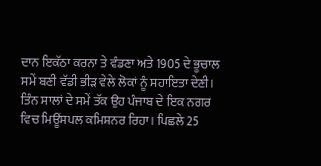ਦਾਨ ਇਕੱਠਾ ਕਰਨਾ ਤੇ ਵੰਡਣਾ ਅਤੇ 1905 ਦੇ ਭੂਚਾਲ ਸਮੇਂ ਬਣੀ ਵੱਡੀ ਭੀੜ ਵੇਲੇ ਲੋਕਾਂ ਨੂੰ ਸਹਾਇਤਾ ਦੇਣੀ। ਤਿੰਨ ਸਾਲਾਂ ਦੇ ਸਮੇਂ ਤੱਕ ਉਹ ਪੰਜਾਬ ਦੇ ਇਕ ਨਗਰ ਵਿਚ ਮਿਊਂਸਪਲ ਕਮਿਸ਼ਨਰ ਰਿਹਾ। ਪਿਛਲੇ 25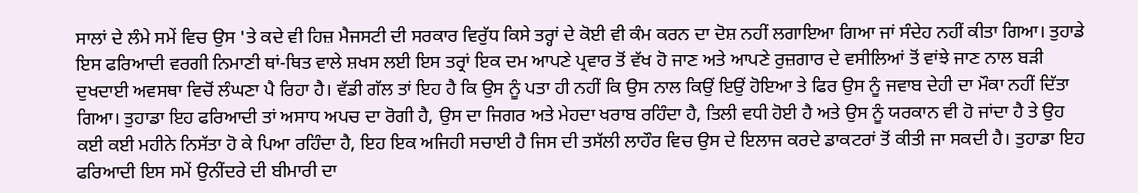ਸਾਲਾਂ ਦੇ ਲੰਮੇ ਸਮੇਂ ਵਿਚ ਉਸ 'ਤੇ ਕਦੇ ਵੀ ਹਿਜ਼ ਮੈਜਸਟੀ ਦੀ ਸਰਕਾਰ ਵਿਰੁੱਧ ਕਿਸੇ ਤਰ੍ਹਾਂ ਦੇ ਕੋਈ ਵੀ ਕੰਮ ਕਰਨ ਦਾ ਦੋਸ਼ ਨਹੀਂ ਲਗਾਇਆ ਗਿਆ ਜਾਂ ਸੰਦੇਹ ਨਹੀਂ ਕੀਤਾ ਗਿਆ। ਤੁਹਾਡੇ ਇਸ ਫਰਿਆਦੀ ਵਰਗੀ ਨਿਮਾਣੀ ਥਾਂ-ਥਿਤ ਵਾਲੇ ਸ਼ਖਸ ਲਈ ਇਸ ਤਰ੍ਰਾਂ ਇਕ ਦਮ ਆਪਣੇ ਪ੍ਰਵਾਰ ਤੋਂ ਵੱਖ ਹੋ ਜਾਣ ਅਤੇ ਆਪਣੇ ਰੁਜ਼ਗਾਰ ਦੇ ਵਸੀਲਿਆਂ ਤੋਂ ਵਾਂਝੇ ਜਾਣ ਨਾਲ ਬੜੀ ਦੁਖਦਾਈ ਅਵਸਥਾ ਵਿਚੋਂ ਲੰਘਣਾ ਪੈ ਰਿਹਾ ਹੈ। ਵੱਡੀ ਗੱਲ ਤਾਂ ਇਹ ਹੈ ਕਿ ਉਸ ਨੂੰ ਪਤਾ ਹੀ ਨਹੀਂ ਕਿ ਉਸ ਨਾਲ ਕਿਉਂ ਇਉਂ ਹੋਇਆ ਤੇ ਫਿਰ ਉਸ ਨੂੰ ਜਵਾਬ ਦੇਹੀ ਦਾ ਮੌਕਾ ਨਹੀਂ ਦਿੱਤਾ ਗਿਆ। ਤੁਹਾਡਾ ਇਹ ਫਰਿਆਦੀ ਤਾਂ ਅਸਾਧ ਅਪਚ ਦਾ ਰੋਗੀ ਹੈ, ਉਸ ਦਾ ਜਿਗਰ ਅਤੇ ਮੇਹਦਾ ਖਰਾਬ ਰਹਿੰਦਾ ਹੈ, ਤਿਲੀ ਵਧੀ ਹੋਈ ਹੈ ਅਤੇ ਉਸ ਨੂੰ ਯਰਕਾਨ ਵੀ ਹੋ ਜਾਂਦਾ ਹੈ ਤੇ ਉਹ ਕਈ ਕਈ ਮਹੀਨੇ ਨਿਸੱਤਾ ਹੋ ਕੇ ਪਿਆ ਰਹਿੰਦਾ ਹੈ, ਇਹ ਇਕ ਅਜਿਹੀ ਸਚਾਈ ਹੈ ਜਿਸ ਦੀ ਤਸੱਲੀ ਲਾਹੌਰ ਵਿਚ ਉਸ ਦੇ ਇਲਾਜ ਕਰਦੇ ਡਾਕਟਰਾਂ ਤੋਂ ਕੀਤੀ ਜਾ ਸਕਦੀ ਹੈ। ਤੁਹਾਡਾ ਇਹ ਫਰਿਆਦੀ ਇਸ ਸਮੇਂ ਉਨੀਂਦਰੇ ਦੀ ਬੀਮਾਰੀ ਦਾ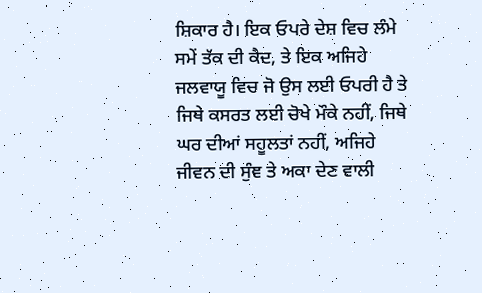ਸ਼ਿਕਾਰ ਹੈ। ਇਕ ਓਪਰੇ ਦੇਸ਼ ਵਿਚ ਲੰਮੇ ਸਮੇਂ ਤੱਕ ਦੀ ਕੈਦ, ਤੇ ਇਕ ਅਜਿਹੇ ਜਲਵਾਯੂ ਵਿਚ ਜੋ ਉਸ ਲਈ ਓਪਰੀ ਹੈ ਤੇ ਜਿਥੇ ਕਸਰਤ ਲਈ ਚੋਖੇ ਮੌਕੇ ਨਹੀਂ, ਜਿਥੇ ਘਰ ਦੀਆਂ ਸਹੂਲਤਾਂ ਨਹੀਂ, ਅਜਿਹੇ ਜੀਵਨ ਦੀ ਸੁੰਞ ਤੇ ਅਕਾ ਦੇਣ ਵਾਲੀ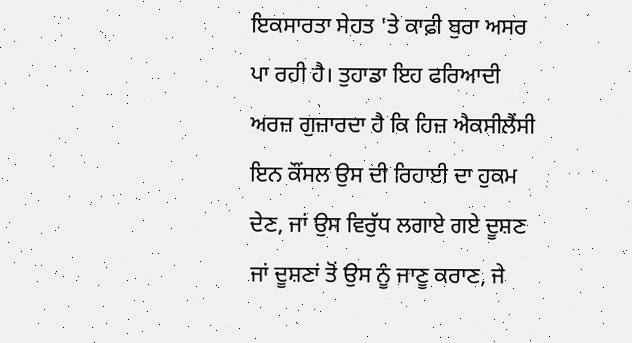ਇਕਸਾਰਤਾ ਸੇਹਤ 'ਤੇ ਕਾਫ਼ੀ ਬੁਰਾ ਅਸਰ ਪਾ ਰਹੀ ਹੈ। ਤੁਹਾਡਾ ਇਹ ਫਰਿਆਦੀ ਅਰਜ਼ ਗੁਜ਼ਾਰਦਾ ਹੈ ਕਿ ਹਿਜ਼ ਐਕਸੀਲੈਂਸੀ ਇਨ ਕੌਂਸਲ ਉਸ ਦੀ ਰਿਹਾਈ ਦਾ ਹੁਕਮ ਦੇਣ, ਜਾਂ ਉਸ ਵਿਰੁੱਧ ਲਗਾਏ ਗਏ ਦੂਸ਼ਣ ਜਾਂ ਦੂਸ਼ਣਾਂ ਤੋਂ ਉਸ ਨੂੰ ਜਾਣੂ ਕਰਾਣ, ਜੇ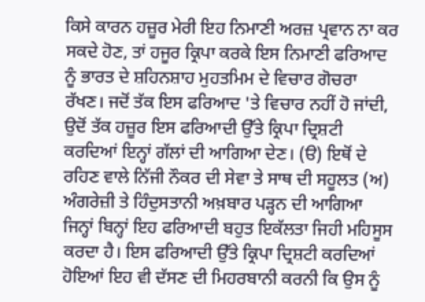ਕਿਸੇ ਕਾਰਨ ਹਜ਼ੂਰ ਮੇਰੀ ਇਹ ਨਿਮਾਣੀ ਅਰਜ਼ ਪ੍ਰਵਾਨ ਨਾ ਕਰ ਸਕਦੇ ਹੋਣ, ਤਾਂ ਹਜੂਰ ਕ੍ਰਿਪਾ ਕਰਕੇ ਇਸ ਨਿਮਾਣੀ ਫਰਿਆਦ ਨੂੰ ਭਾਰਤ ਦੇ ਸ਼ਹਿਨਸ਼ਾਹ ਮੁਹਤਮਿਮ ਦੇ ਵਿਚਾਰ ਗੋਚਰਾ ਰੱਖਣ। ਜਦੋਂ ਤੱਕ ਇਸ ਫਰਿਆਦ 'ਤੇ ਵਿਚਾਰ ਨਹੀਂ ਹੋ ਜਾਂਦੀ, ਉਦੋਂ ਤੱਕ ਹਜ਼ੂਰ ਇਸ ਫਰਿਆਦੀ ਉੱਤੇ ਕ੍ਰਿਪਾ ਦ੍ਰਿਸ਼ਟੀ ਕਰਦਿਆਂ ਇਨ੍ਹਾਂ ਗੱਲਾਂ ਦੀ ਆਗਿਆ ਦੇਣ। (ੳ) ਇਥੋਂ ਦੇ ਰਹਿਣ ਵਾਲੇ ਨਿੱਜੀ ਨੌਕਰ ਦੀ ਸੇਵਾ ਤੇ ਸਾਥ ਦੀ ਸਹੂਲਤ (ਅ) ਅੰਗਰੇਜ਼ੀ ਤੇ ਹਿੰਦੁਸਤਾਨੀ ਅਖ਼ਬਾਰ ਪੜ੍ਹਨ ਦੀ ਆਗਿਆ ਜਿਨ੍ਹਾਂ ਬਿਨ੍ਹਾਂ ਇਹ ਫਰਿਆਦੀ ਬਹੁਤ ਇਕੱਲਤਾ ਜਿਹੀ ਮਹਿਸੂਸ ਕਰਦਾ ਹੈ। ਇਸ ਫਰਿਆਦੀ ਉੱਤੇ ਕ੍ਰਿਪਾ ਦ੍ਰਿਸ਼ਟੀ ਕਰਦਿਆਂ ਹੋਇਆਂ ਇਹ ਵੀ ਦੱਸਣ ਦੀ ਮਿਹਰਬਾਨੀ ਕਰਨੀ ਕਿ ਉਸ ਨੂੰ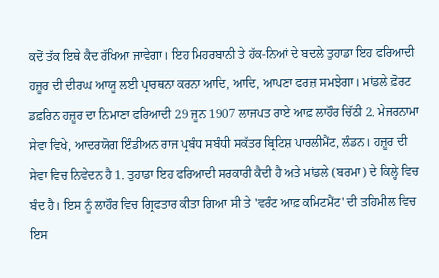ਕਦੋਂ ਤੱਕ ਇਥੇ ਕੈਦ ਰੱਖਿਆ ਜਾਵੇਗਾ। ਇਹ ਮਿਹਰਬਾਨੀ ਤੇ ਹੱਕ-ਨਿਆਂ ਦੇ ਬਦਲੇ ਤੁਹਾਡਾ ਇਹ ਫਰਿਆਦੀ ਹਜ਼ੂਰ ਦੀ ਦੀਰਘ ਆਯੂ ਲਈ ਪ੍ਰਾਰਥਨਾ ਕਰਨਾ ਆਦਿ, ਆਦਿ, ਆਪਣਾ ਫਰਜ਼ ਸਮਝੇਗਾ। ਮਾਂਡਲੇ ਫ਼ੋਰਟ ਡਫ਼ਰਿਨ ਹਜ਼ੂਰ ਦਾ ਨਿਮਾਣਾ ਫਰਿਆਦੀ 29 ਜੂਨ 1907 ਲਾਜਪਤ ਰਾਏ ਆਫ਼ ਲਾਹੌਰ ਚਿੱਠੀ 2. ਮੇਜਰਨਾਮਾ ਸੇਵਾ ਵਿਖੇ, ਆਦਰਯੋਗ ਇੰਡੀਅਨ ਰਾਜ ਪ੍ਰਬੰਧ ਸਬੰਧੀ ਸਕੱਤਰ ਬ੍ਰਿਟਿਸ਼ ਪਾਰਲੀਮੈਂਟ, ਲੰਡਨ। ਹਜ਼ੂਰ ਦੀ ਸੇਵਾ ਵਿਚ ਨਿਵੇਦਨ ਹੈ 1. ਤੁਹਾਡਾ ਇਹ ਫਰਿਆਦੀ ਸਰਕਾਰੀ ਕੈਦੀ ਹੈ ਅਤੇ ਮਾਂਡਲੇ (ਬਰਮਾ) ਦੇ ਕਿਲ੍ਹੇ ਵਿਚ ਬੰਦ ਹੈ। ਇਸ ਨੂੰ ਲਾਹੌਰ ਵਿਚ ਗ੍ਰਿਫਤਾਰ ਕੀਤਾ ਗਿਆ ਸੀ ਤੇ 'ਵਰੰਟ ਆਫ਼ ਕਮਿਟਮੈਂਟ' ਦੀ ਤਹਿਮੀਲ ਵਿਚ ਇਸ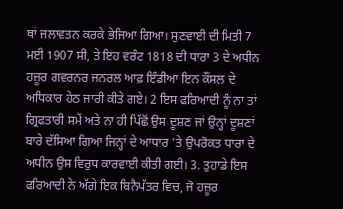ਥਾਂ ਜਲਾਵਤਨ ਕਰਕੇ ਭੇਜਿਆ ਗਿਆ। ਸੁਣਵਾਈ ਦੀ ਮਿਤੀ 7 ਮਈ 1907 ਸੀ, ਤੇ ਇਹ ਵਰੰਟ 1818 ਦੀ ਧਾਰਾ 3 ਦੇ ਅਧੀਨ ਹਜ਼ੂਰ ਗਵਰਨਰ ਜਨਰਲ ਆਫ਼ ਇੰਡੀਆ ਇਨ ਕੌਂਸਲ ਦੇ ਅਧਿਕਾਰ ਹੇਠ ਜਾਰੀ ਕੀਤੇ ਗਏ। 2 ਇਸ ਫਰਿਆਦੀ ਨੂੰ ਨਾ ਤਾਂ ਗ੍ਰਿਫਤਾਰੀ ਸਮੇਂ ਅਤੇ ਨਾ ਹੀ ਪਿੱਛੋਂ ਉਸ ਦੂਸ਼ਣ ਜਾਂ ਉਨ੍ਹਾਂ ਦੂਸ਼ਣਾਂ ਬਾਰੇ ਦੱਸਿਆ ਗਿਆ ਜਿਨ੍ਹਾਂ ਦੇ ਆਧਾਰ 'ਤੇ ਉਪਰੋਕਤ ਧਾਰਾ ਦੇ ਅਧੀਨ ਉਸ ਵਿਰੁਧ ਕਾਰਵਾਈ ਕੀਤੀ ਗਈ। 3. ਤੁਹਾਡੇ ਇਸ ਫਰਿਆਦੀ ਨੇ ਅੱਗੇ ਇਕ ਬਿਨੈਪੱਤਰ ਵਿਚ, ਜੋ ਹਜ਼ੂਰ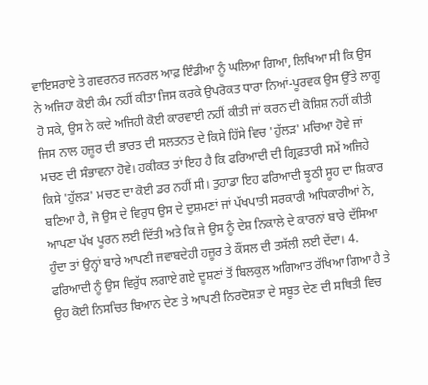ਵਾਇਸਰਾਏ ਤੇ ਗਵਰਨਰ ਜਨਰਲ ਆਫ਼ ਇੰਡੀਆ ਨੂੰ ਘਲਿਆ ਗਿਆ, ਲਿਖਿਆ ਸੀ ਕਿ ਉਸ ਨੇ ਅਜਿਹਾ ਕੋਈ ਕੰਮ ਨਹੀਂ ਕੀਤਾ ਜਿਸ ਕਰਕੇ ਉਪਰੋਕਤ ਧਾਰਾ ਨਿਆਂ-ਪੂਰਵਕ ਉਸ ਉੱਤੇ ਲਾਗੂ ਹੋ ਸਕੇ, ਉਸ ਨੇ ਕਦੇ ਅਜਿਹੀ ਕੋਈ ਕਾਰਵਾਈ ਨਹੀਂ ਕੀਤੀ ਜਾਂ ਕਰਨ ਦੀ ਕੋਸ਼ਿਸ਼ ਨਹੀਂ ਕੀਤੀ ਜਿਸ ਨਾਲ ਹਜ਼ੂਰ ਦੀ ਭਾਰਤ ਦੀ ਸਲਤਨਤ ਦੇ ਕਿਸੇ ਹਿੱਸੇ ਵਿਚ 'ਹੁੱਲੜ' ਮਚਿਆ ਹੋਵੇ ਜਾਂ ਮਚਣ ਦੀ ਸੰਭਾਵਨਾ ਹੋਵੇ। ਹਕੀਕਤ ਤਾਂ ਇਹ ਹੈ ਕਿ ਫਰਿਆਦੀ ਦੀ ਗ੍ਰਿਫ਼ਤਾਰੀ ਸਮੇਂ ਅਜਿਹੇ ਕਿਸੇ 'ਹੁੱਲੜ' ਮਚਣ ਦਾ ਕੋਈ ਡਰ ਨਹੀਂ ਸੀ। ਤੁਹਾਡਾ ਇਹ ਫਰਿਆਦੀ ਝੂਠੀ ਸੂਹ ਦਾ ਸ਼ਿਕਾਰ ਬਣਿਆ ਹੈ, ਜੋ ਉਸ ਦੇ ਵਿਰੁਧ ਉਸ ਦੇ ਦੁਸ਼ਮਣਾਂ ਜਾਂ ਪੱਖਪਾਤੀ ਸਰਕਾਰੀ ਅਧਿਕਾਰੀਆਂ ਨੇ, ਆਪਣਾ ਪੱਖ ਪੂਰਨ ਲਈ ਦਿੱਤੀ ਅਤੇ ਕਿ ਜੇ ਉਸ ਨੂੰ ਦੇਸ਼ ਨਿਕਾਲੇ ਦੇ ਕਾਰਨਾਂ ਬਾਰੇ ਦੱਸਿਆ ਹੁੰਦਾ ਤਾਂ ਉਨ੍ਹਾਂ ਬਾਰੇ ਆਪਣੀ ਜਵਾਬਦੇਹੀ ਹਜ਼ੂਰ ਤੇ ਕੌਂਸਲ ਦੀ ਤਸੱਲੀ ਲਈ ਦੇਂਦਾ। 4. ਫਰਿਆਦੀ ਨੂੰ ਉਸ ਵਿਰੁੱਧ ਲਗਾਏ ਗਏ ਦੂਸ਼ਣਾਂ ਤੋਂ ਬਿਲਕੁਲ ਅਗਿਆਤ ਰੱਖਿਆ ਗਿਆ ਹੈ ਤੇ ਉਹ ਕੋਈ ਨਿਸਚਿਤ ਬਿਆਨ ਦੇਣ ਤੇ ਆਪਣੀ ਨਿਰਦੋਸ਼ਤਾ ਦੇ ਸਬੂਤ ਦੇਣ ਦੀ ਸਥਿਤੀ ਵਿਚ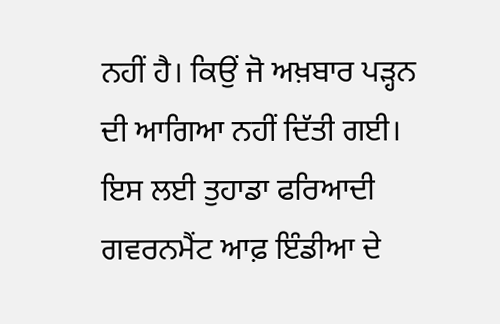ਨਹੀਂ ਹੈ। ਕਿਉਂ ਜੋ ਅਖ਼ਬਾਰ ਪੜ੍ਹਨ ਦੀ ਆਗਿਆ ਨਹੀਂ ਦਿੱਤੀ ਗਈ। ਇਸ ਲਈ ਤੁਹਾਡਾ ਫਰਿਆਦੀ ਗਵਰਨਮੈਂਟ ਆਫ਼ ਇੰਡੀਆ ਦੇ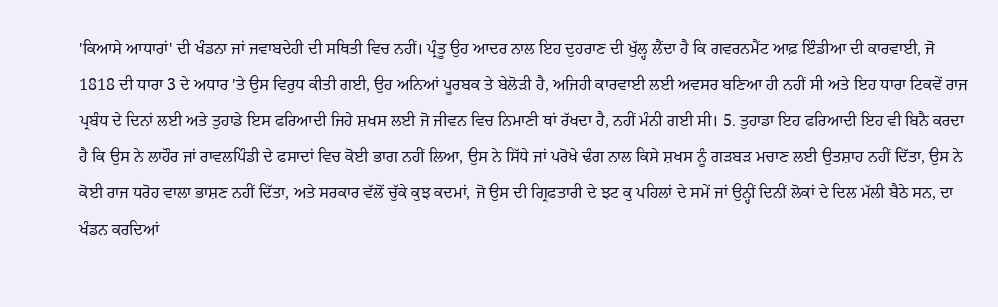'ਕਿਆਸੇ ਆਧਾਰਾਂ' ਦੀ ਖੰਡਨਾ ਜਾਂ ਜਵਾਬਦੇਹੀ ਦੀ ਸਥਿਤੀ ਵਿਚ ਨਹੀਂ। ਪ੍ਰੰਤੂ ਉਹ ਆਦਰ ਨਾਲ ਇਹ ਦੁਹਰਾਣ ਦੀ ਖੁੱਲ੍ਹ ਲੈਂਦਾ ਹੈ ਕਿ ਗਵਰਨਮੈਂਟ ਆਫ਼ ਇੰਡੀਆ ਦੀ ਕਾਰਵਾਈ, ਜੋ 1818 ਦੀ ਧਾਰਾ 3 ਦੇ ਅਧਾਰ 'ਤੇ ਉਸ ਵਿਰੁਧ ਕੀਤੀ ਗਈ, ਉਹ ਅਨਿਆਂ ਪੂਰਬਕ ਤੇ ਬੇਲੋੜੀ ਹੈ, ਅਜਿਹੀ ਕਾਰਵਾਈ ਲਈ ਅਵਸਰ ਬਣਿਆ ਹੀ ਨਹੀਂ ਸੀ ਅਤੇ ਇਹ ਧਾਰਾ ਟਿਕਵੇਂ ਰਾਜ ਪ੍ਰਬੰਧ ਦੇ ਦਿਨਾਂ ਲਈ ਅਤੇ ਤੁਹਾਡੇ ਇਸ ਫਰਿਆਦੀ ਜਿਹੇ ਸ਼ਖਸ ਲਈ ਜੋ ਜੀਵਨ ਵਿਚ ਨਿਮਾਣੀ ਥਾਂ ਰੱਖਦਾ ਹੈ, ਨਹੀਂ ਮੰਨੀ ਗਈ ਸੀ। 5. ਤੁਹਾਡਾ ਇਹ ਫਰਿਆਦੀ ਇਹ ਵੀ ਬਿਨੈ ਕਰਦਾ ਹੈ ਕਿ ਉਸ ਨੇ ਲਾਹੌਰ ਜਾਂ ਰਾਵਲਪਿੰਡੀ ਦੇ ਫਸਾਦਾਂ ਵਿਚ ਕੋਈ ਭਾਗ ਨਹੀਂ ਲਿਆ, ਉਸ ਨੇ ਸਿੱਧੇ ਜਾਂ ਪਰੋਖੇ ਢੰਗ ਨਾਲ ਕਿਸੇ ਸ਼ਖਸ ਨੂੰ ਗੜਬੜ ਮਚਾਣ ਲਈ ਉਤਸ਼ਾਹ ਨਹੀਂ ਦਿੱਤਾ, ਉਸ ਨੇ ਕੋਈ ਰਾਜ ਧਰੋਹ ਵਾਲਾ ਭਾਸ਼ਣ ਨਹੀਂ ਦਿੱਤਾ, ਅਤੇ ਸਰਕਾਰ ਵੱਲੋਂ ਚੁੱਕੇ ਕੁਝ ਕਦਮਾਂ, ਜੋ ਉਸ ਦੀ ਗ੍ਰਿਫਤਾਰੀ ਦੇ ਝਟ ਕੁ ਪਹਿਲਾਂ ਦੇ ਸਮੇਂ ਜਾਂ ਉਨ੍ਹੀਂ ਦਿਨੀਂ ਲੋਕਾਂ ਦੇ ਦਿਲ ਮੱਲੀ ਬੈਠੇ ਸਨ, ਦਾ ਖੰਡਨ ਕਰਦਿਆਂ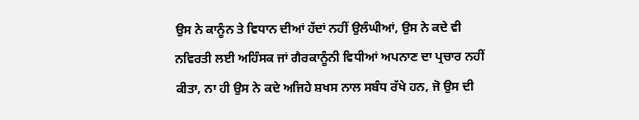ਉਸ ਨੇ ਕਾਨੂੰਨ ਤੇ ਵਿਧਾਨ ਦੀਆਂ ਹੱਦਾਂ ਨਹੀਂ ਉਲੰਘੀਆਂ, ਉਸ ਨੇ ਕਦੇ ਵੀ ਨਵਿਰਤੀ ਲਈ ਅਹਿੰਸਕ ਜਾਂ ਗੈਰਕਾਨੂੰਨੀ ਵਿਧੀਆਂ ਅਪਨਾਣ ਦਾ ਪ੍ਰਚਾਰ ਨਹੀਂ ਕੀਤਾ, ਨਾ ਹੀ ਉਸ ਨੇ ਕਦੇ ਅਜਿਹੇ ਸ਼ਖਸ ਨਾਲ ਸਬੰਧ ਰੱਖੇ ਹਨ, ਜੋ ਉਸ ਦੀ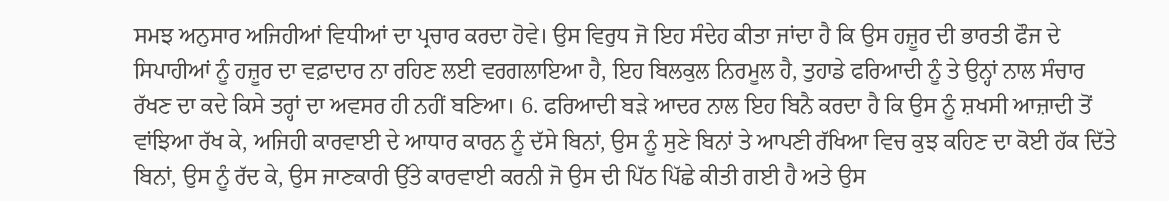ਸਮਝ ਅਨੁਸਾਰ ਅਜਿਹੀਆਂ ਵਿਧੀਆਂ ਦਾ ਪ੍ਰਚਾਰ ਕਰਦਾ ਹੋਵੇ। ਉਸ ਵਿਰੁਧ ਜੋ ਇਹ ਸੰਦੇਹ ਕੀਤਾ ਜਾਂਦਾ ਹੈ ਕਿ ਉਸ ਹਜ਼ੂਰ ਦੀ ਭਾਰਤੀ ਫੌਜ ਦੇ ਸਿਪਾਹੀਆਂ ਨੂੰ ਹਜ਼ੂਰ ਦਾ ਵਫ਼ਾਦਾਰ ਨਾ ਰਹਿਣ ਲਈ ਵਰਗਲਾਇਆ ਹੈ, ਇਹ ਬਿਲਕੁਲ ਨਿਰਮੂਲ ਹੈ, ਤੁਹਾਡੇ ਫਰਿਆਦੀ ਨੂੰ ਤੇ ਉਨ੍ਹਾਂ ਨਾਲ ਸੰਚਾਰ ਰੱਖਣ ਦਾ ਕਦੇ ਕਿਸੇ ਤਰ੍ਹਾਂ ਦਾ ਅਵਸਰ ਹੀ ਨਹੀਂ ਬਣਿਆ। 6. ਫਰਿਆਦੀ ਬੜੇ ਆਦਰ ਨਾਲ ਇਹ ਬਿਨੈ ਕਰਦਾ ਹੈ ਕਿ ਉਸ ਨੂੰ ਸ਼ਖਸੀ ਆਜ਼ਾਦੀ ਤੋਂ ਵਾਂਝਿਆ ਰੱਖ ਕੇ, ਅਜਿਹੀ ਕਾਰਵਾਈ ਦੇ ਆਧਾਰ ਕਾਰਨ ਨੂੰ ਦੱਸੇ ਬਿਨਾਂ, ਉਸ ਨੂੰ ਸੁਣੇ ਬਿਨਾਂ ਤੇ ਆਪਣੀ ਰੱਖਿਆ ਵਿਚ ਕੁਝ ਕਹਿਣ ਦਾ ਕੋਈ ਹੱਕ ਦਿੱਤੇ ਬਿਨਾਂ, ਉਸ ਨੂੰ ਰੱਦ ਕੇ, ਉਸ ਜਾਣਕਾਰੀ ਉੱਤੇ ਕਾਰਵਾਈ ਕਰਨੀ ਜੋ ਉਸ ਦੀ ਪਿੱਠ ਪਿੱਛੇ ਕੀਤੀ ਗਈ ਹੈ ਅਤੇ ਉਸ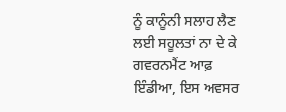ਨੂੰ ਕਾਨੂੰਨੀ ਸਲਾਹ ਲੈਣ ਲਈ ਸਹੂਲਤਾਂ ਨਾ ਦੇ ਕੇ ਗਵਰਨਮੈਂਟ ਆਫ਼ ਇੰਡੀਆ, ਇਸ ਅਵਸਰ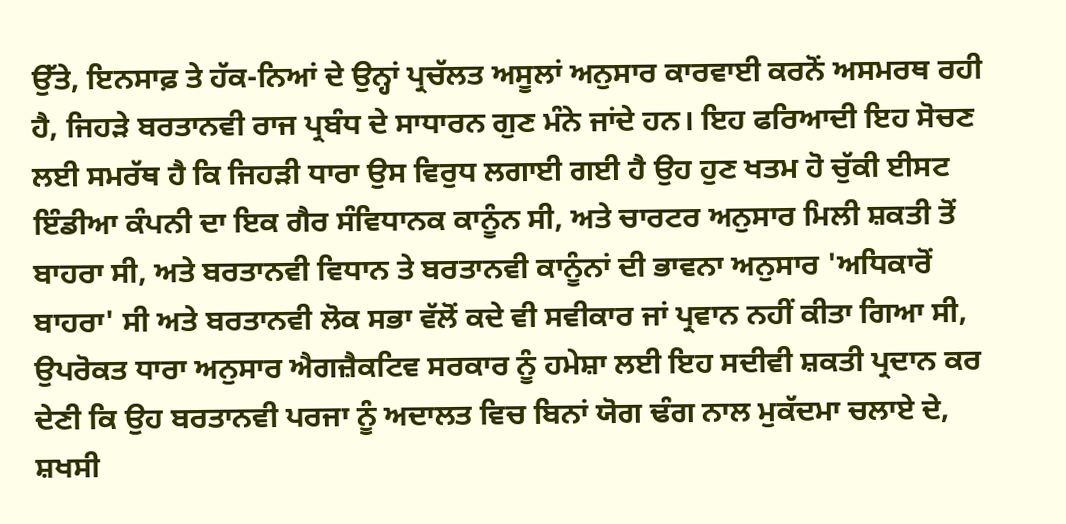ਉੱਤੇ, ਇਨਸਾਫ਼ ਤੇ ਹੱਕ-ਨਿਆਂ ਦੇ ਉਨ੍ਹਾਂ ਪ੍ਰਚੱਲਤ ਅਸੂਲਾਂ ਅਨੁਸਾਰ ਕਾਰਵਾਈ ਕਰਨੋਂ ਅਸਮਰਥ ਰਹੀ ਹੈ, ਜਿਹੜੇ ਬਰਤਾਨਵੀ ਰਾਜ ਪ੍ਰਬੰਧ ਦੇ ਸਾਧਾਰਨ ਗੁਣ ਮੰਨੇ ਜਾਂਦੇ ਹਨ। ਇਹ ਫਰਿਆਦੀ ਇਹ ਸੋਚਣ ਲਈ ਸਮਰੱਥ ਹੈ ਕਿ ਜਿਹੜੀ ਧਾਰਾ ਉਸ ਵਿਰੁਧ ਲਗਾਈ ਗਈ ਹੈ ਉਹ ਹੁਣ ਖਤਮ ਹੋ ਚੁੱਕੀ ਈਸਟ ਇੰਡੀਆ ਕੰਪਨੀ ਦਾ ਇਕ ਗੈਰ ਸੰਵਿਧਾਨਕ ਕਾਨੂੰਨ ਸੀ, ਅਤੇ ਚਾਰਟਰ ਅਨੁਸਾਰ ਮਿਲੀ ਸ਼ਕਤੀ ਤੋਂ ਬਾਹਰਾ ਸੀ, ਅਤੇ ਬਰਤਾਨਵੀ ਵਿਧਾਨ ਤੇ ਬਰਤਾਨਵੀ ਕਾਨੂੰਨਾਂ ਦੀ ਭਾਵਨਾ ਅਨੁਸਾਰ 'ਅਧਿਕਾਰੋਂ ਬਾਹਰਾ' ਸੀ ਅਤੇ ਬਰਤਾਨਵੀ ਲੋਕ ਸਭਾ ਵੱਲੋਂ ਕਦੇ ਵੀ ਸਵੀਕਾਰ ਜਾਂ ਪ੍ਰਵਾਨ ਨਹੀਂ ਕੀਤਾ ਗਿਆ ਸੀ, ਉਪਰੋਕਤ ਧਾਰਾ ਅਨੁਸਾਰ ਐਗਜ਼ੈਕਟਿਵ ਸਰਕਾਰ ਨੂੰ ਹਮੇਸ਼ਾ ਲਈ ਇਹ ਸਦੀਵੀ ਸ਼ਕਤੀ ਪ੍ਰਦਾਨ ਕਰ ਦੇਣੀ ਕਿ ਉਹ ਬਰਤਾਨਵੀ ਪਰਜਾ ਨੂੰ ਅਦਾਲਤ ਵਿਚ ਬਿਨਾਂ ਯੋਗ ਢੰਗ ਨਾਲ ਮੁਕੱਦਮਾ ਚਲਾਏ ਦੇ, ਸ਼ਖਸੀ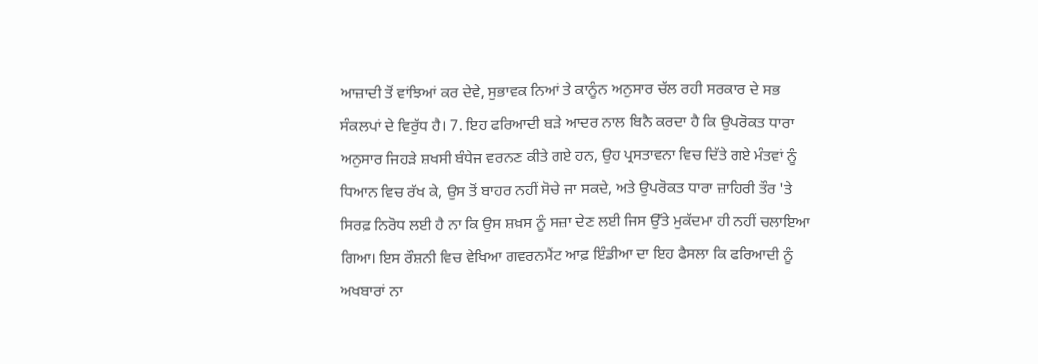ਆਜ਼ਾਦੀ ਤੋਂ ਵਾਂਝਿਆਂ ਕਰ ਦੇਵੇ, ਸੁਭਾਵਕ ਨਿਆਂ ਤੇ ਕਾਨੂੰਨ ਅਨੁਸਾਰ ਚੱਲ ਰਹੀ ਸਰਕਾਰ ਦੇ ਸਭ ਸੰਕਲਪਾਂ ਦੇ ਵਿਰੁੱਧ ਹੈ। 7. ਇਹ ਫਰਿਆਦੀ ਬੜੇ ਆਦਰ ਨਾਲ ਬਿਨੈ ਕਰਦਾ ਹੈ ਕਿ ਉਪਰੋਕਤ ਧਾਰਾ ਅਨੁਸਾਰ ਜਿਹੜੇ ਸ਼ਖਸੀ ਬੰਧੇਜ ਵਰਨਣ ਕੀਤੇ ਗਏ ਹਨ, ਉਹ ਪ੍ਰਸਤਾਵਨਾ ਵਿਚ ਦਿੱਤੇ ਗਏ ਮੰਤਵਾਂ ਨੂੰ ਧਿਆਨ ਵਿਚ ਰੱਖ ਕੇ, ਉਸ ਤੋਂ ਬਾਹਰ ਨਹੀਂ ਸੋਚੇ ਜਾ ਸਕਦੇ, ਅਤੇ ਉਪਰੋਕਤ ਧਾਰਾ ਜ਼ਾਹਿਰੀ ਤੌਰ 'ਤੇ ਸਿਰਫ਼ ਨਿਰੋਧ ਲਈ ਹੈ ਨਾ ਕਿ ਉਸ ਸ਼ਖ਼ਸ ਨੂੰ ਸਜ਼ਾ ਦੇਣ ਲਈ ਜਿਸ ਉੱਤੇ ਮੁਕੱਦਮਾ ਹੀ ਨਹੀਂ ਚਲਾਇਆ ਗਿਆ। ਇਸ ਰੌਸ਼ਨੀ ਵਿਚ ਵੇਖਿਆ ਗਵਰਨਮੈਂਟ ਆਫ਼ ਇੰਡੀਆ ਦਾ ਇਹ ਫੈਸਲਾ ਕਿ ਫਰਿਆਦੀ ਨੂੰ ਅਖਬਾਰਾਂ ਨਾ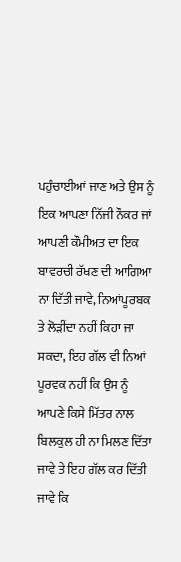ਪਹੁੰਚਾਈਆਂ ਜਾਣ ਅਤੇ ਉਸ ਨੂੰ ਇਕ ਆਪਣਾ ਨਿੱਜੀ ਨੌਕਰ ਜਾਂ ਆਪਣੀ ਕੌਮੀਅਤ ਦਾ ਇਕ ਬਾਵਰਚੀ ਰੱਖਣ ਦੀ ਆਗਿਆ ਨਾ ਦਿੱਤੀ ਜਾਵੇ, ਨਿਆਂਪੂਰਬਕ ਤੇ ਲੋੜੀਂਦਾ ਨਹੀਂ ਕਿਹਾ ਜਾ ਸਕਦਾ, ਇਹ ਗੱਲ ਵੀ ਨਿਆਂ ਪੂਰਵਕ ਨਹੀਂ ਕਿ ਉਸ ਨੂੰ ਆਪਣੇ ਕਿਸੇ ਮਿੱਤਰ ਨਾਲ ਬਿਲਕੁਲ ਹੀ ਨਾ ਮਿਲਣ ਦਿੱਤਾ ਜਾਵੇ ਤੇ ਇਹ ਗੱਲ ਕਰ ਦਿੱਤੀ ਜਾਵੇ ਕਿ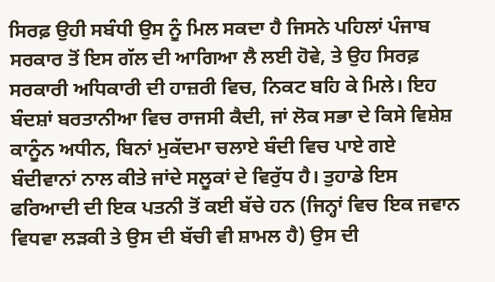ਸਿਰਫ਼ ਉਹੀ ਸਬੰਧੀ ਉਸ ਨੂੰ ਮਿਲ ਸਕਦਾ ਹੈ ਜਿਸਨੇ ਪਹਿਲਾਂ ਪੰਜਾਬ ਸਰਕਾਰ ਤੋਂ ਇਸ ਗੱਲ ਦੀ ਆਗਿਆ ਲੈ ਲਈ ਹੋਵੇ, ਤੇ ਉਹ ਸਿਰਫ਼ ਸਰਕਾਰੀ ਅਧਿਕਾਰੀ ਦੀ ਹਾਜ਼ਰੀ ਵਿਚ, ਨਿਕਟ ਬਹਿ ਕੇ ਮਿਲੇ। ਇਹ ਬੰਦਸ਼ਾਂ ਬਰਤਾਨੀਆ ਵਿਚ ਰਾਜਸੀ ਕੈਦੀ, ਜਾਂ ਲੋਕ ਸਭਾ ਦੇ ਕਿਸੇ ਵਿਸ਼ੇਸ਼ ਕਾਨੂੰਨ ਅਧੀਨ, ਬਿਨਾਂ ਮੁਕੱਦਮਾ ਚਲਾਏ ਬੰਦੀ ਵਿਚ ਪਾਏ ਗਏ ਬੰਦੀਵਾਨਾਂ ਨਾਲ ਕੀਤੇ ਜਾਂਦੇ ਸਲੂਕਾਂ ਦੇ ਵਿਰੁੱਧ ਹੈ। ਤੁਹਾਡੇ ਇਸ ਫਰਿਆਦੀ ਦੀ ਇਕ ਪਤਨੀ ਤੋਂ ਕਈ ਬੱਚੇ ਹਨ (ਜਿਨ੍ਹਾਂ ਵਿਚ ਇਕ ਜਵਾਨ ਵਿਧਵਾ ਲੜਕੀ ਤੇ ਉਸ ਦੀ ਬੱਚੀ ਵੀ ਸ਼ਾਮਲ ਹੈ) ਉਸ ਦੀ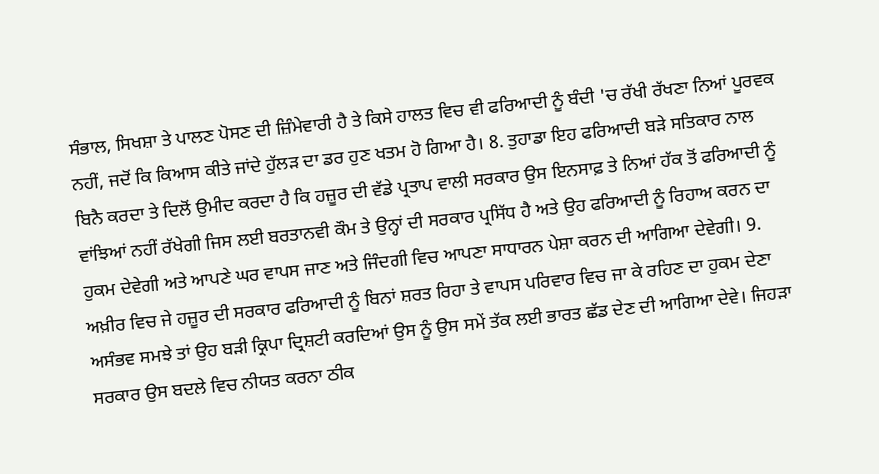ਸੰਭਾਲ, ਸਿਖਸ਼ਾ ਤੇ ਪਾਲਣ ਪੋਸਣ ਦੀ ਜ਼ਿੰਮੇਵਾਰੀ ਹੈ ਤੇ ਕਿਸੇ ਹਾਲਤ ਵਿਚ ਵੀ ਫਰਿਆਦੀ ਨੂੰ ਬੰਦੀ 'ਚ ਰੱਖੀ ਰੱਖਣਾ ਨਿਆਂ ਪੂਰਵਕ ਨਹੀਂ, ਜਦੋਂ ਕਿ ਕਿਆਸ ਕੀਤੇ ਜਾਂਦੇ ਹੁੱਲੜ ਦਾ ਡਰ ਹੁਣ ਖਤਮ ਹੋ ਗਿਆ ਹੈ। 8. ਤੁਹਾਡਾ ਇਹ ਫਰਿਆਦੀ ਬੜੇ ਸਤਿਕਾਰ ਨਾਲ ਬਿਨੈ ਕਰਦਾ ਤੇ ਦਿਲੋਂ ਉਮੀਦ ਕਰਦਾ ਹੈ ਕਿ ਹਜ਼ੂਰ ਦੀ ਵੱਡੇ ਪ੍ਰਤਾਪ ਵਾਲੀ ਸਰਕਾਰ ਉਸ ਇਨਸਾਫ਼ ਤੇ ਨਿਆਂ ਹੱਕ ਤੋਂ ਫਰਿਆਦੀ ਨੂੰ ਵਾਂਝਿਆਂ ਨਹੀਂ ਰੱਖੇਗੀ ਜਿਸ ਲਈ ਬਰਤਾਨਵੀ ਕੌਮ ਤੇ ਉਨ੍ਹਾਂ ਦੀ ਸਰਕਾਰ ਪ੍ਰਸਿੱਧ ਹੈ ਅਤੇ ਉਹ ਫਰਿਆਦੀ ਨੂੰ ਰਿਹਾਅ ਕਰਨ ਦਾ ਹੁਕਮ ਦੇਵੇਗੀ ਅਤੇ ਆਪਣੇ ਘਰ ਵਾਪਸ ਜਾਣ ਅਤੇ ਜਿੰਦਗੀ ਵਿਚ ਆਪਣਾ ਸਾਧਾਰਨ ਪੇਸ਼ਾ ਕਰਨ ਦੀ ਆਗਿਆ ਦੇਵੇਗੀ। 9. ਅਖ਼ੀਰ ਵਿਚ ਜੇ ਹਜ਼ੂਰ ਦੀ ਸਰਕਾਰ ਫਰਿਆਦੀ ਨੂੰ ਬਿਨਾਂ ਸ਼ਰਤ ਰਿਹਾ ਤੇ ਵਾਪਸ ਪਰਿਵਾਰ ਵਿਚ ਜਾ ਕੇ ਰਹਿਣ ਦਾ ਹੁਕਮ ਦੇਣਾ ਅਸੰਭਵ ਸਮਝੇ ਤਾਂ ਉਹ ਬੜੀ ਕ੍ਰਿਪਾ ਦ੍ਰਿਸ਼ਟੀ ਕਰਦਿਆਂ ਉਸ ਨੂੰ ਉਸ ਸਮੇਂ ਤੱਕ ਲਈ ਭਾਰਤ ਛੱਡ ਦੇਣ ਦੀ ਆਗਿਆ ਦੇਵੇ। ਜਿਹੜਾ ਸਰਕਾਰ ਉਸ ਬਦਲੇ ਵਿਚ ਨੀਯਤ ਕਰਨਾ ਠੀਕ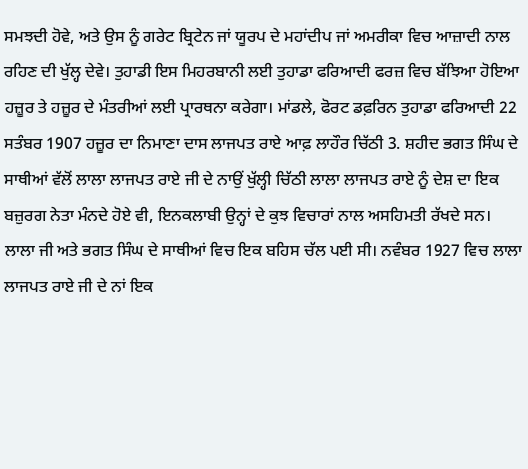ਸਮਝਦੀ ਹੋਵੇ, ਅਤੇ ਉਸ ਨੂੰ ਗਰੇਟ ਬ੍ਰਿਟੇਨ ਜਾਂ ਯੂਰਪ ਦੇ ਮਹਾਂਦੀਪ ਜਾਂ ਅਮਰੀਕਾ ਵਿਚ ਆਜ਼ਾਦੀ ਨਾਲ ਰਹਿਣ ਦੀ ਖੁੱਲ੍ਹ ਦੇਵੇ। ਤੁਹਾਡੀ ਇਸ ਮਿਹਰਬਾਨੀ ਲਈ ਤੁਹਾਡਾ ਫਰਿਆਦੀ ਫਰਜ਼ ਵਿਚ ਬੱਝਿਆ ਹੋਇਆ ਹਜ਼ੂਰ ਤੇ ਹਜ਼ੂਰ ਦੇ ਮੰਤਰੀਆਂ ਲਈ ਪ੍ਰਾਰਥਨਾ ਕਰੇਗਾ। ਮਾਂਡਲੇ, ਫੋਰਟ ਡਫ਼ਰਿਨ ਤੁਹਾਡਾ ਫਰਿਆਦੀ 22 ਸਤੰਬਰ 1907 ਹਜ਼ੂਰ ਦਾ ਨਿਮਾਣਾ ਦਾਸ ਲਾਜਪਤ ਰਾਏ ਆਫ਼ ਲਾਹੌਰ ਚਿੱਠੀ 3. ਸ਼ਹੀਦ ਭਗਤ ਸਿੰਘ ਦੇ ਸਾਥੀਆਂ ਵੱਲੋਂ ਲਾਲਾ ਲਾਜਪਤ ਰਾਏ ਜੀ ਦੇ ਨਾਉਂ ਖੁੱਲ੍ਹੀ ਚਿੱਠੀ ਲਾਲਾ ਲਾਜਪਤ ਰਾਏ ਨੂੰ ਦੇਸ਼ ਦਾ ਇਕ ਬਜ਼ੁਰਗ ਨੇਤਾ ਮੰਨਦੇ ਹੋਏ ਵੀ, ਇਨਕਲਾਬੀ ਉਨ੍ਹਾਂ ਦੇ ਕੁਝ ਵਿਚਾਰਾਂ ਨਾਲ ਅਸਹਿਮਤੀ ਰੱਖਦੇ ਸਨ। ਲਾਲਾ ਜੀ ਅਤੇ ਭਗਤ ਸਿੰਘ ਦੇ ਸਾਥੀਆਂ ਵਿਚ ਇਕ ਬਹਿਸ ਚੱਲ ਪਈ ਸੀ। ਨਵੰਬਰ 1927 ਵਿਚ ਲਾਲਾ ਲਾਜਪਤ ਰਾਏ ਜੀ ਦੇ ਨਾਂ ਇਕ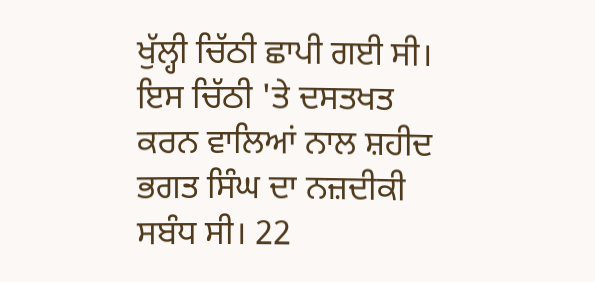ਖੁੱਲ੍ਹੀ ਚਿੱਠੀ ਛਾਪੀ ਗਈ ਸੀ। ਇਸ ਚਿੱਠੀ 'ਤੇ ਦਸਤਖਤ ਕਰਨ ਵਾਲਿਆਂ ਨਾਲ ਸ਼ਹੀਦ ਭਗਤ ਸਿੰਘ ਦਾ ਨਜ਼ਦੀਕੀ ਸਬੰਧ ਸੀ। 22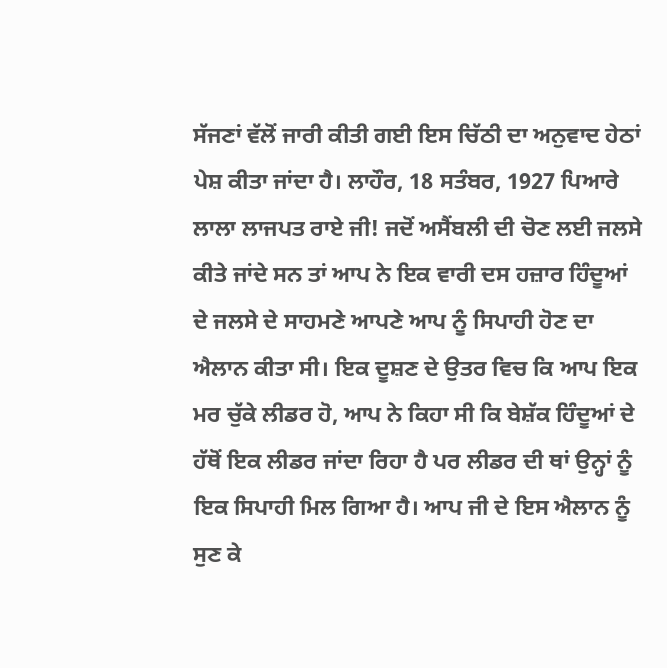ਸੱਜਣਾਂ ਵੱਲੋਂ ਜਾਰੀ ਕੀਤੀ ਗਈ ਇਸ ਚਿੱਠੀ ਦਾ ਅਨੁਵਾਦ ਹੇਠਾਂ ਪੇਸ਼ ਕੀਤਾ ਜਾਂਦਾ ਹੈ। ਲਾਹੌਰ, 18 ਸਤੰਬਰ, 1927 ਪਿਆਰੇ ਲਾਲਾ ਲਾਜਪਤ ਰਾਏ ਜੀ! ਜਦੋਂ ਅਸੈਂਬਲੀ ਦੀ ਚੋਣ ਲਈ ਜਲਸੇ ਕੀਤੇ ਜਾਂਦੇ ਸਨ ਤਾਂ ਆਪ ਨੇ ਇਕ ਵਾਰੀ ਦਸ ਹਜ਼ਾਰ ਹਿੰਦੂਆਂ ਦੇ ਜਲਸੇ ਦੇ ਸਾਹਮਣੇ ਆਪਣੇ ਆਪ ਨੂੰ ਸਿਪਾਹੀ ਹੋਣ ਦਾ ਐਲਾਨ ਕੀਤਾ ਸੀ। ਇਕ ਦੂਸ਼ਣ ਦੇ ਉਤਰ ਵਿਚ ਕਿ ਆਪ ਇਕ ਮਰ ਚੁੱਕੇ ਲੀਡਰ ਹੋ, ਆਪ ਨੇ ਕਿਹਾ ਸੀ ਕਿ ਬੇਸ਼ੱਕ ਹਿੰਦੂਆਂ ਦੇ ਹੱਥੋਂ ਇਕ ਲੀਡਰ ਜਾਂਦਾ ਰਿਹਾ ਹੈ ਪਰ ਲੀਡਰ ਦੀ ਥਾਂ ਉਨ੍ਹਾਂ ਨੂੰ ਇਕ ਸਿਪਾਹੀ ਮਿਲ ਗਿਆ ਹੈ। ਆਪ ਜੀ ਦੇ ਇਸ ਐਲਾਨ ਨੂੰ ਸੁਣ ਕੇ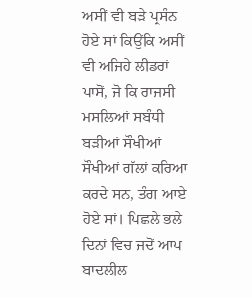ਅਸੀਂ ਵੀ ਬੜੇ ਪ੍ਰਸੰਨ ਹੋਏ ਸਾਂ ਕਿਉਂਕਿ ਅਸੀਂ ਵੀ ਅਜਿਹੇ ਲੀਡਰਾਂ ਪਾਸੋਂ, ਜੋ ਕਿ ਰਾਜਸੀ ਮਸਲਿਆਂ ਸਬੰਧੀ ਬੜੀਆਂ ਸੌਖੀਆਂ ਸੌਖੀਆਂ ਗੱਲਾਂ ਕਰਿਆ ਕਰਦੇ ਸਨ, ਤੰਗ ਆਏ ਹੋਏ ਸਾਂ। ਪਿਛਲੇ ਭਲੇ ਦਿਨਾਂ ਵਿਚ ਜਦੋਂ ਆਪ ਬਾਦਲੀਲ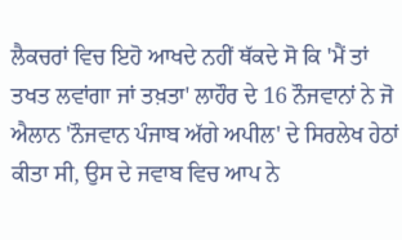ਲੈਕਚਰਾਂ ਵਿਚ ਇਹੋ ਆਖਦੇ ਨਹੀਂ ਥੱਕਦੇ ਸੋ ਕਿ 'ਮੈਂ ਤਾਂ ਤਖਤ ਲਵਾਂਗਾ ਜਾਂ ਤਖ਼ਤਾ' ਲਾਹੌਰ ਦੇ 16 ਨੌਜਵਾਨਾਂ ਨੇ ਜੋ ਐਲਾਨ 'ਨੌਜਵਾਨ ਪੰਜਾਬ ਅੱਗੇ ਅਪੀਲ' ਦੇ ਸਿਰਲੇਖ ਹੇਠਾਂ ਕੀਤਾ ਸੀ, ਉਸ ਦੇ ਜਵਾਬ ਵਿਚ ਆਪ ਨੇ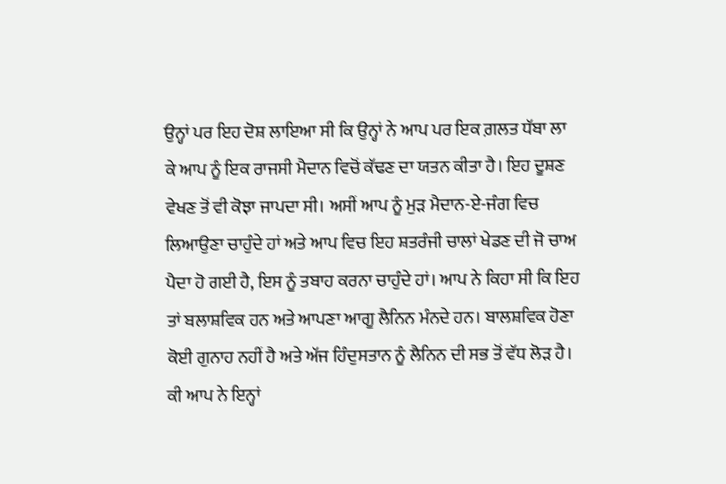ਉਨ੍ਹਾਂ ਪਰ ਇਹ ਦੋਸ਼ ਲਾਇਆ ਸੀ ਕਿ ਉਨ੍ਹਾਂ ਨੇ ਆਪ ਪਰ ਇਕ ਗ਼ਲਤ ਧੱਬਾ ਲਾ ਕੇ ਆਪ ਨੂੰ ਇਕ ਰਾਜਸੀ ਮੈਦਾਨ ਵਿਚੋਂ ਕੱਢਣ ਦਾ ਯਤਨ ਕੀਤਾ ਹੈ। ਇਹ ਦੂਸ਼ਣ ਵੇਖਣ ਤੋਂ ਵੀ ਕੋਝਾ ਜਾਪਦਾ ਸੀ। ਅਸੀਂ ਆਪ ਨੂੰ ਮੁੜ ਮੈਦਾਨ-ਏ-ਜੰਗ ਵਿਚ ਲਿਆਉਣਾ ਚਾਹੁੰਦੇ ਹਾਂ ਅਤੇ ਆਪ ਵਿਚ ਇਹ ਸ਼ਤਰੰਜੀ ਚਾਲਾਂ ਖੇਡਣ ਦੀ ਜੋ ਚਾਅ ਪੈਦਾ ਹੋ ਗਈ ਹੈ, ਇਸ ਨੂੰ ਤਬਾਹ ਕਰਨਾ ਚਾਹੁੰਦੇ ਹਾਂ। ਆਪ ਨੇ ਕਿਹਾ ਸੀ ਕਿ ਇਹ ਤਾਂ ਬਲਾਸ਼ਵਿਕ ਹਨ ਅਤੇ ਆਪਣਾ ਆਗੂ ਲੈਨਿਨ ਮੰਨਦੇ ਹਨ। ਬਾਲਸ਼ਵਿਕ ਹੋਣਾ ਕੋਈ ਗੁਨਾਹ ਨਹੀਂ ਹੈ ਅਤੇ ਅੱਜ ਹਿੰਦੁਸਤਾਨ ਨੂੰ ਲੈਨਿਨ ਦੀ ਸਭ ਤੋਂ ਵੱਧ ਲੋੜ ਹੈ। ਕੀ ਆਪ ਨੇ ਇਨ੍ਹਾਂ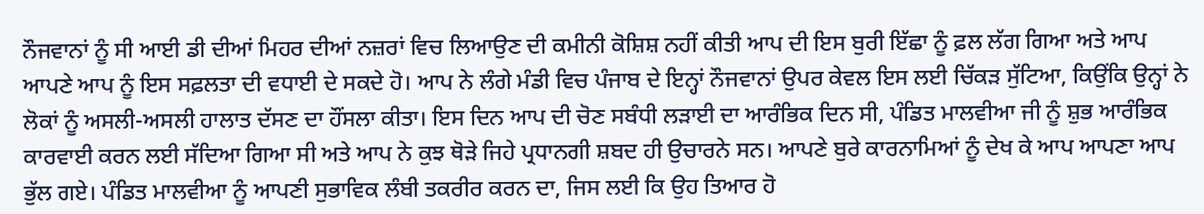ਨੌਜਵਾਨਾਂ ਨੂੰ ਸੀ ਆਈ ਡੀ ਦੀਆਂ ਮਿਹਰ ਦੀਆਂ ਨਜ਼ਰਾਂ ਵਿਚ ਲਿਆਉਣ ਦੀ ਕਮੀਨੀ ਕੋਸ਼ਿਸ਼ ਨਹੀਂ ਕੀਤੀ ਆਪ ਦੀ ਇਸ ਬੁਰੀ ਇੱਛਾ ਨੂੰ ਫ਼ਲ ਲੱਗ ਗਿਆ ਅਤੇ ਆਪ ਆਪਣੇ ਆਪ ਨੂੰ ਇਸ ਸਫ਼ਲਤਾ ਦੀ ਵਧਾਈ ਦੇ ਸਕਦੇ ਹੋ। ਆਪ ਨੇ ਲੰਗੇ ਮੰਡੀ ਵਿਚ ਪੰਜਾਬ ਦੇ ਇਨ੍ਹਾਂ ਨੌਜਵਾਨਾਂ ਉਪਰ ਕੇਵਲ ਇਸ ਲਈ ਚਿੱਕੜ ਸੁੱਟਿਆ, ਕਿਉਂਕਿ ਉਨ੍ਹਾਂ ਨੇ ਲੋਕਾਂ ਨੂੰ ਅਸਲੀ-ਅਸਲੀ ਹਾਲਾਤ ਦੱਸਣ ਦਾ ਹੌਂਸਲਾ ਕੀਤਾ। ਇਸ ਦਿਨ ਆਪ ਦੀ ਚੋਣ ਸਬੰਧੀ ਲੜਾਈ ਦਾ ਆਰੰਭਿਕ ਦਿਨ ਸੀ, ਪੰਡਿਤ ਮਾਲਵੀਆ ਜੀ ਨੂੰ ਸ਼ੁਭ ਆਰੰਭਿਕ ਕਾਰਵਾਈ ਕਰਨ ਲਈ ਸੱਦਿਆ ਗਿਆ ਸੀ ਅਤੇ ਆਪ ਨੇ ਕੁਝ ਥੋੜੇ ਜਿਹੇ ਪ੍ਰਧਾਨਗੀ ਸ਼ਬਦ ਹੀ ਉਚਾਰਨੇ ਸਨ। ਆਪਣੇ ਬੁਰੇ ਕਾਰਨਾਮਿਆਂ ਨੂੰ ਦੇਖ ਕੇ ਆਪ ਆਪਣਾ ਆਪ ਭੁੱਲ ਗਏ। ਪੰਡਿਤ ਮਾਲਵੀਆ ਨੂੰ ਆਪਣੀ ਸੁਭਾਵਿਕ ਲੰਬੀ ਤਕਰੀਰ ਕਰਨ ਦਾ, ਜਿਸ ਲਈ ਕਿ ਉਹ ਤਿਆਰ ਹੋ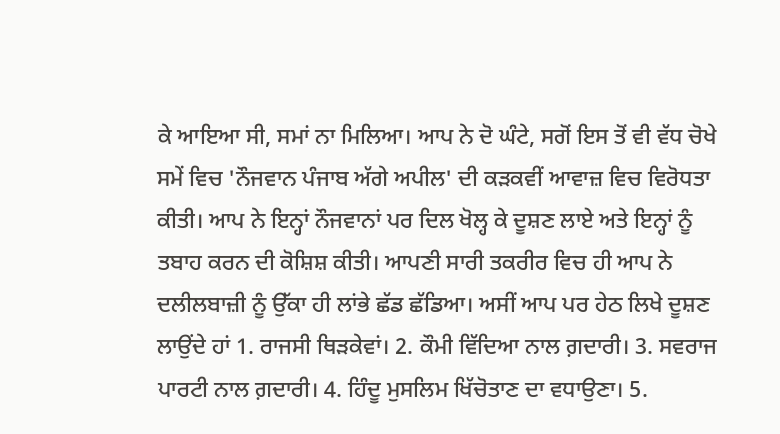ਕੇ ਆਇਆ ਸੀ, ਸਮਾਂ ਨਾ ਮਿਲਿਆ। ਆਪ ਨੇ ਦੋ ਘੰਟੇ, ਸਗੋਂ ਇਸ ਤੋਂ ਵੀ ਵੱਧ ਚੋਖੇ ਸਮੇਂ ਵਿਚ 'ਨੌਜਵਾਨ ਪੰਜਾਬ ਅੱਗੇ ਅਪੀਲ' ਦੀ ਕੜਕਵੀਂ ਆਵਾਜ਼ ਵਿਚ ਵਿਰੋਧਤਾ ਕੀਤੀ। ਆਪ ਨੇ ਇਨ੍ਹਾਂ ਨੌਜਵਾਨਾਂ ਪਰ ਦਿਲ ਖੋਲ੍ਹ ਕੇ ਦੂਸ਼ਣ ਲਾਏ ਅਤੇ ਇਨ੍ਹਾਂ ਨੂੰ ਤਬਾਹ ਕਰਨ ਦੀ ਕੋਸ਼ਿਸ਼ ਕੀਤੀ। ਆਪਣੀ ਸਾਰੀ ਤਕਰੀਰ ਵਿਚ ਹੀ ਆਪ ਨੇ ਦਲੀਲਬਾਜ਼ੀ ਨੂੰ ਉੱਕਾ ਹੀ ਲਾਂਭੇ ਛੱਡ ਛੱਡਿਆ। ਅਸੀਂ ਆਪ ਪਰ ਹੇਠ ਲਿਖੇ ਦੂਸ਼ਣ ਲਾਉਂਦੇ ਹਾਂ 1. ਰਾਜਸੀ ਥਿੜਕੇਵਾਂ। 2. ਕੌਮੀ ਵਿੱਦਿਆ ਨਾਲ ਗ਼ਦਾਰੀ। 3. ਸਵਰਾਜ ਪਾਰਟੀ ਨਾਲ ਗ਼ਦਾਰੀ। 4. ਹਿੰਦੂ ਮੁਸਲਿਮ ਖਿੱਚੋਤਾਣ ਦਾ ਵਧਾਉਣਾ। 5.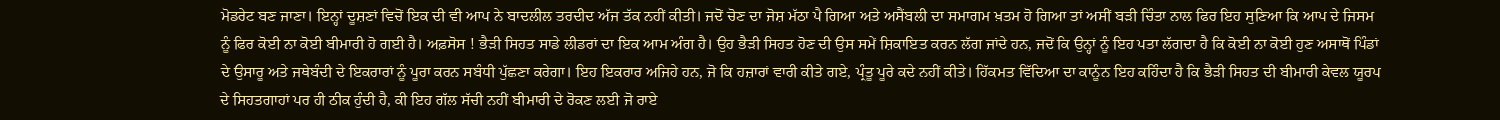ਮੋਡਰੇਟ ਬਣ ਜਾਣਾ। ਇਨ੍ਹਾਂ ਦੂਸ਼ਣਾਂ ਵਿਚੋਂ ਇਕ ਦੀ ਵੀ ਆਪ ਨੇ ਬਾਦਲੀਲ ਤਰਦੀਦ ਅੱਜ ਤੱਕ ਨਹੀਂ ਕੀਤੀ। ਜਦੋਂ ਚੋਣ ਦਾ ਜੋਸ਼ ਮੱਠਾ ਪੈ ਗਿਆ ਅਤੇ ਅਸੈਂਬਲੀ ਦਾ ਸਮਾਗਮ ਖ਼ਤਮ ਹੋ ਗਿਆ ਤਾਂ ਅਸੀਂ ਬੜੀ ਚਿੰਤਾ ਨਾਲ ਫਿਰ ਇਹ ਸੁਣਿਆ ਕਿ ਆਪ ਦੇ ਜਿਸਮ ਨੂੰ ਫਿਰ ਕੋਈ ਨਾ ਕੋਈ ਬੀਮਾਰੀ ਹੋ ਗਈ ਹੈ। ਅਫ਼ਸੋਸ ! ਭੈੜੀ ਸਿਹਤ ਸਾਡੇ ਲੀਡਰਾਂ ਦਾ ਇਕ ਆਮ ਅੰਗ ਹੈ। ਉਹ ਭੈੜੀ ਸਿਹਤ ਹੋਣ ਦੀ ਉਸ ਸਮੇਂ ਸ਼ਿਕਾਇਤ ਕਰਨ ਲੱਗ ਜਾਂਦੇ ਹਨ, ਜਦੋਂ ਕਿ ਉਨ੍ਹਾਂ ਨੂੰ ਇਹ ਪਤਾ ਲੱਗਦਾ ਹੈ ਕਿ ਕੋਈ ਨਾ ਕੋਈ ਹੁਣ ਅਸਾਥੋਂ ਪਿੰਡਾਂ ਦੇ ਉਸਾਰੂ ਅਤੇ ਜਥੇਬੰਦੀ ਦੇ ਇਕਰਾਰਾਂ ਨੂੰ ਪੂਰਾ ਕਰਨ ਸਬੰਧੀ ਪੁੱਛਣਾ ਕਰੇਗਾ। ਇਹ ਇਕਰਾਰ ਅਜਿਹੇ ਹਨ, ਜੋ ਕਿ ਹਜ਼ਾਰਾਂ ਵਾਰੀ ਕੀਤੇ ਗਏ, ਪ੍ਰੰਤੂ ਪੂਰੇ ਕਦੇ ਨਹੀਂ ਕੀਤੇ। ਹਿੱਕਮਤ ਵਿੱਦਿਆ ਦਾ ਕਾਨੂੰਨ ਇਹ ਕਹਿੰਦਾ ਹੈ ਕਿ ਭੈੜੀ ਸਿਹਤ ਦੀ ਬੀਮਾਰੀ ਕੇਵਲ ਯੂਰਪ ਦੇ ਸਿਹਤਗਾਹਾਂ ਪਰ ਹੀ ਠੀਕ ਹੁੰਦੀ ਹੈ, ਕੀ ਇਹ ਗੱਲ ਸੱਚੀ ਨਹੀਂ ਬੀਮਾਰੀ ਦੇ ਰੋਕਣ ਲਈ ਜੋ ਰਾਏ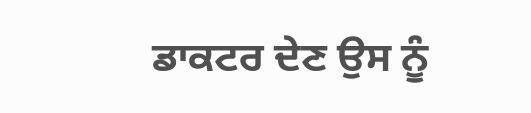ਡਾਕਟਰ ਦੇਣ ਉਸ ਨੂੰ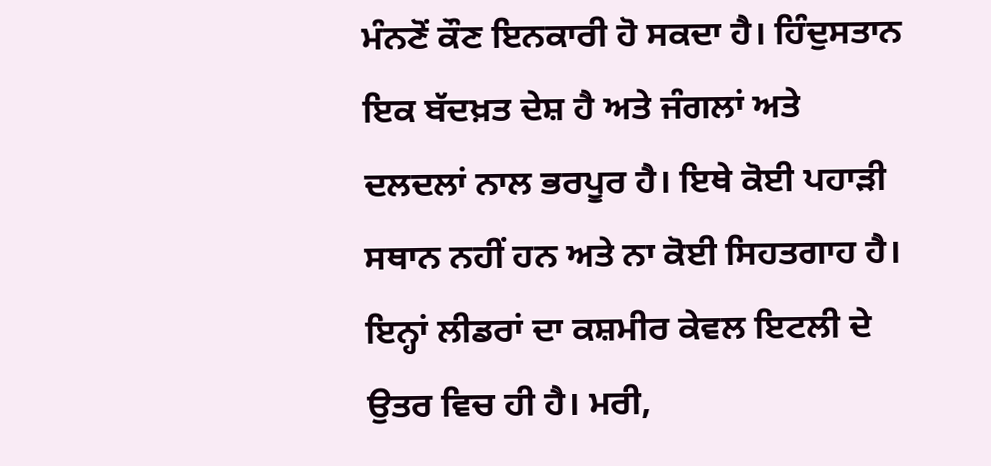ਮੰਨਣੋਂ ਕੌਣ ਇਨਕਾਰੀ ਹੋ ਸਕਦਾ ਹੈ। ਹਿੰਦੁਸਤਾਨ ਇਕ ਬੱਦਖ਼ਤ ਦੇਸ਼ ਹੈ ਅਤੇ ਜੰਗਲਾਂ ਅਤੇ ਦਲਦਲਾਂ ਨਾਲ ਭਰਪੂਰ ਹੈ। ਇਥੇ ਕੋਈ ਪਹਾੜੀ ਸਥਾਨ ਨਹੀਂ ਹਨ ਅਤੇ ਨਾ ਕੋਈ ਸਿਹਤਗਾਹ ਹੈ। ਇਨ੍ਹਾਂ ਲੀਡਰਾਂ ਦਾ ਕਸ਼ਮੀਰ ਕੇਵਲ ਇਟਲੀ ਦੇ ਉਤਰ ਵਿਚ ਹੀ ਹੈ। ਮਰੀ,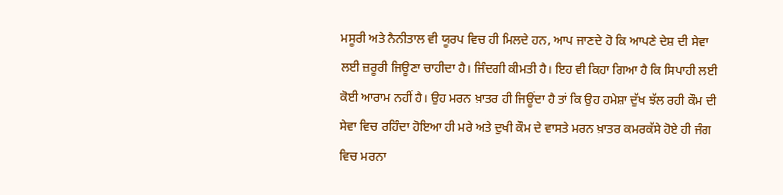ਮਸੂਰੀ ਅਤੇ ਨੈਨੀਤਾਲ ਵੀ ਯੂਰਪ ਵਿਚ ਹੀ ਮਿਲਦੇ ਹਨ, ਆਪ ਜਾਣਦੇ ਹੋ ਕਿ ਆਪਣੇ ਦੇਸ਼ ਦੀ ਸੇਵਾ ਲਈ ਜ਼ਰੂਰੀ ਜਿਊਣਾ ਚਾਹੀਦਾ ਹੈ। ਜਿੰਦਗੀ ਕੀਮਤੀ ਹੈ। ਇਹ ਵੀ ਕਿਹਾ ਗਿਆ ਹੈ ਕਿ ਸਿਪਾਹੀ ਲਈ ਕੋਈ ਆਰਾਮ ਨਹੀਂ ਹੈ। ਉਹ ਮਰਨ ਖ਼ਾਤਰ ਹੀ ਜਿਊਂਦਾ ਹੈ ਤਾਂ ਕਿ ਉਹ ਹਮੇਸ਼ਾ ਦੁੱਖ ਝੱਲ ਰਹੀ ਕੌਮ ਦੀ ਸੇਵਾ ਵਿਚ ਰਹਿੰਦਾ ਹੋਇਆ ਹੀ ਮਰੇ ਅਤੇ ਦੁਖੀ ਕੌਮ ਦੇ ਵਾਸਤੇ ਮਰਨ ਖ਼ਾਤਰ ਕਮਰਕੱਸੇ ਹੋਏ ਹੀ ਜੰਗ ਵਿਚ ਮਰਨਾ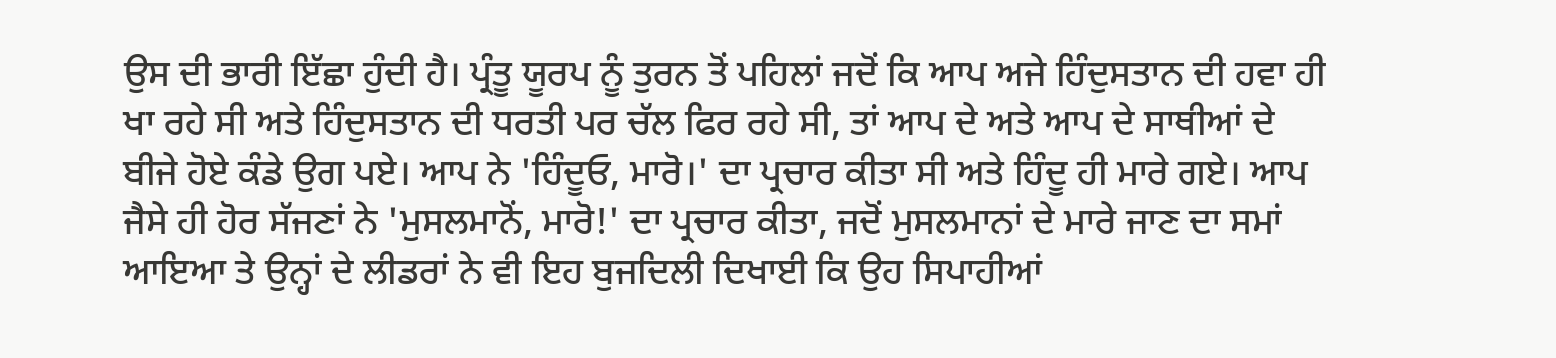ਉਸ ਦੀ ਭਾਰੀ ਇੱਛਾ ਹੁੰਦੀ ਹੈ। ਪ੍ਰੰਤੂ ਯੂਰਪ ਨੂੰ ਤੁਰਨ ਤੋਂ ਪਹਿਲਾਂ ਜਦੋਂ ਕਿ ਆਪ ਅਜੇ ਹਿੰਦੁਸਤਾਨ ਦੀ ਹਵਾ ਹੀ ਖਾ ਰਹੇ ਸੀ ਅਤੇ ਹਿੰਦੁਸਤਾਨ ਦੀ ਧਰਤੀ ਪਰ ਚੱਲ ਫਿਰ ਰਹੇ ਸੀ, ਤਾਂ ਆਪ ਦੇ ਅਤੇ ਆਪ ਦੇ ਸਾਥੀਆਂ ਦੇ ਬੀਜੇ ਹੋਏ ਕੰਡੇ ਉਗ ਪਏ। ਆਪ ਨੇ 'ਹਿੰਦੂਓ, ਮਾਰੋ।' ਦਾ ਪ੍ਰਚਾਰ ਕੀਤਾ ਸੀ ਅਤੇ ਹਿੰਦੂ ਹੀ ਮਾਰੇ ਗਏ। ਆਪ ਜੈਸੇ ਹੀ ਹੋਰ ਸੱਜਣਾਂ ਨੇ 'ਮੁਸਲਮਾਨੋਂ, ਮਾਰੋ!' ਦਾ ਪ੍ਰਚਾਰ ਕੀਤਾ, ਜਦੋਂ ਮੁਸਲਮਾਨਾਂ ਦੇ ਮਾਰੇ ਜਾਣ ਦਾ ਸਮਾਂ ਆਇਆ ਤੇ ਉਨ੍ਹਾਂ ਦੇ ਲੀਡਰਾਂ ਨੇ ਵੀ ਇਹ ਬੁਜਦਿਲੀ ਦਿਖਾਈ ਕਿ ਉਹ ਸਿਪਾਹੀਆਂ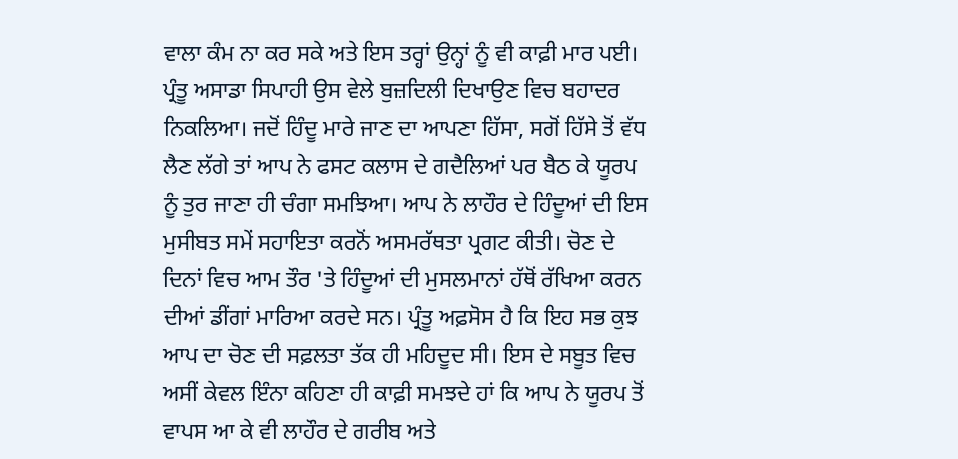ਵਾਲਾ ਕੰਮ ਨਾ ਕਰ ਸਕੇ ਅਤੇ ਇਸ ਤਰ੍ਹਾਂ ਉਨ੍ਹਾਂ ਨੂੰ ਵੀ ਕਾਫ਼ੀ ਮਾਰ ਪਈ। ਪ੍ਰੰਤੂ ਅਸਾਡਾ ਸਿਪਾਹੀ ਉਸ ਵੇਲੇ ਬੁਜ਼ਦਿਲੀ ਦਿਖਾਉਣ ਵਿਚ ਬਹਾਦਰ ਨਿਕਲਿਆ। ਜਦੋਂ ਹਿੰਦੂ ਮਾਰੇ ਜਾਣ ਦਾ ਆਪਣਾ ਹਿੱਸਾ, ਸਗੋਂ ਹਿੱਸੇ ਤੋਂ ਵੱਧ ਲੈਣ ਲੱਗੇ ਤਾਂ ਆਪ ਨੇ ਫਸਟ ਕਲਾਸ ਦੇ ਗਦੈਲਿਆਂ ਪਰ ਬੈਠ ਕੇ ਯੂਰਪ ਨੂੰ ਤੁਰ ਜਾਣਾ ਹੀ ਚੰਗਾ ਸਮਝਿਆ। ਆਪ ਨੇ ਲਾਹੌਰ ਦੇ ਹਿੰਦੂਆਂ ਦੀ ਇਸ ਮੁਸੀਬਤ ਸਮੇਂ ਸਹਾਇਤਾ ਕਰਨੋਂ ਅਸਮਰੱਥਤਾ ਪ੍ਰਗਟ ਕੀਤੀ। ਚੋਣ ਦੇ ਦਿਨਾਂ ਵਿਚ ਆਮ ਤੌਰ 'ਤੇ ਹਿੰਦੂਆਂ ਦੀ ਮੁਸਲਮਾਨਾਂ ਹੱਥੋਂ ਰੱਖਿਆ ਕਰਨ ਦੀਆਂ ਡੀਂਗਾਂ ਮਾਰਿਆ ਕਰਦੇ ਸਨ। ਪ੍ਰੰਤੂ ਅਫ਼ਸੋਸ ਹੈ ਕਿ ਇਹ ਸਭ ਕੁਝ ਆਪ ਦਾ ਚੋਣ ਦੀ ਸਫ਼ਲਤਾ ਤੱਕ ਹੀ ਮਹਿਦੂਦ ਸੀ। ਇਸ ਦੇ ਸਬੂਤ ਵਿਚ ਅਸੀਂ ਕੇਵਲ ਇੰਨਾ ਕਹਿਣਾ ਹੀ ਕਾਫ਼ੀ ਸਮਝਦੇ ਹਾਂ ਕਿ ਆਪ ਨੇ ਯੂਰਪ ਤੋਂ ਵਾਪਸ ਆ ਕੇ ਵੀ ਲਾਹੌਰ ਦੇ ਗਰੀਬ ਅਤੇ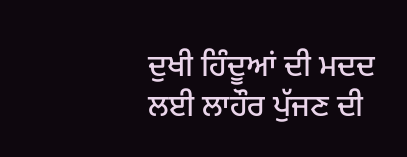ਦੁਖੀ ਹਿੰਦੂਆਂ ਦੀ ਮਦਦ ਲਈ ਲਾਹੌਰ ਪੁੱਜਣ ਦੀ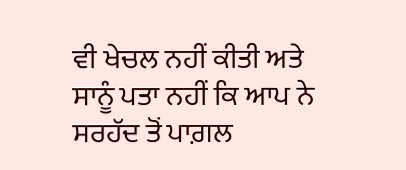ਵੀ ਖੇਚਲ ਨਹੀਂ ਕੀਤੀ ਅਤੇ ਸਾਨੂੰ ਪਤਾ ਨਹੀਂ ਕਿ ਆਪ ਨੇ ਸਰਹੱਦ ਤੋਂ ਪਾਗ਼ਲ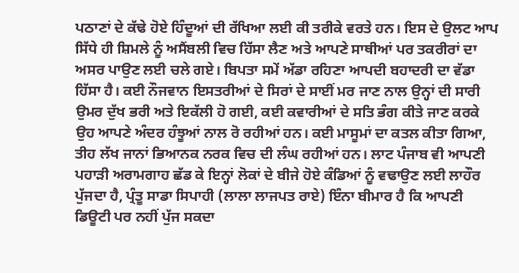ਪਠਾਣਾਂ ਦੇ ਕੱਢੇ ਹੋਏ ਹਿੰਦੂਆਂ ਦੀ ਰੱਖਿਆ ਲਈ ਕੀ ਤਰੀਕੇ ਵਰਤੇ ਹਨ। ਇਸ ਦੇ ਉਲਟ ਆਪ ਸਿੱਧੇ ਹੀ ਸ਼ਿਮਲੇ ਨੂੰ ਅਸੈਂਬਲੀ ਵਿਚ ਹਿੱਸਾ ਲੈਣ ਅਤੇ ਆਪਣੇ ਸਾਥੀਆਂ ਪਰ ਤਕਰੀਰਾਂ ਦਾ ਅਸਰ ਪਾਉਣ ਲਈ ਚਲੇ ਗਏ। ਬਿਪਤਾ ਸਮੇਂ ਅੱਡਾ ਰਹਿਣਾ ਆਪਦੀ ਬਹਾਦਰੀ ਦਾ ਵੱਡਾ ਹਿੱਸਾ ਹੈ। ਕਈ ਨੌਜਵਾਨ ਇਸਤਰੀਆਂ ਦੇ ਸਿਰਾਂ ਦੇ ਸਾਈਂ ਮਰ ਜਾਣ ਨਾਲ ਉਨ੍ਹਾਂ ਦੀ ਸਾਰੀ ਉਮਰ ਦੁੱਖ ਭਰੀ ਅਤੇ ਇਕੱਲੀ ਹੋ ਗਈ, ਕਈ ਕਵਾਰੀਆਂ ਦੇ ਸਤਿ ਭੰਗ ਕੀਤੇ ਜਾਣ ਕਰਕੇ ਉਹ ਆਪਣੇ ਅੰਦਰ ਹੰਝੂਆਂ ਨਾਲ ਰੋ ਰਹੀਆਂ ਹਨ। ਕਈ ਮਾਸੂਮਾਂ ਦਾ ਕਤਲ ਕੀਤਾ ਗਿਆ, ਤੀਹ ਲੱਖ ਜਾਨਾਂ ਭਿਆਨਕ ਨਰਕ ਵਿਚ ਦੀ ਲੰਘ ਰਹੀਆਂ ਹਨ। ਲਾਟ ਪੰਜਾਬ ਵੀ ਆਪਣੀ ਪਹਾੜੀ ਅਰਾਮਗਾਹ ਛੱਡ ਕੇ ਇਨ੍ਹਾਂ ਲੋਕਾਂ ਦੇ ਬੀਜੇ ਹੋਏ ਕੰਡਿਆਂ ਨੂੰ ਵਢਾਉਣ ਲਈ ਲਾਹੌਰ ਪੁੱਜਦਾ ਹੈ, ਪ੍ਰੰਤੂ ਸਾਡਾ ਸਿਪਾਹੀ (ਲਾਲਾ ਲਾਜਪਤ ਰਾਏ) ਇੰਨਾ ਬੀਮਾਰ ਹੈ ਕਿ ਆਪਣੀ ਡਿਊਟੀ ਪਰ ਨਹੀਂ ਪੁੱਜ ਸਕਦਾ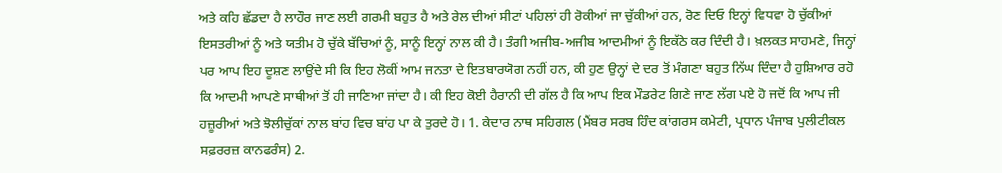ਅਤੇ ਕਹਿ ਛੱਡਦਾ ਹੈ ਲਾਹੌਰ ਜਾਣ ਲਈ ਗਰਮੀ ਬਹੁਤ ਹੈ ਅਤੇ ਰੇਲ ਦੀਆਂ ਸੀਟਾਂ ਪਹਿਲਾਂ ਹੀ ਰੋਕੀਆਂ ਜਾ ਚੁੱਕੀਆਂ ਹਨ, ਰੋਣ ਦਿਓ ਇਨ੍ਹਾਂ ਵਿਧਵਾ ਹੋ ਚੁੱਕੀਆਂ ਇਸਤਰੀਆਂ ਨੂੰ ਅਤੇ ਯਤੀਮ ਹੋ ਚੁੱਕੇ ਬੱਚਿਆਂ ਨੂੰ, ਸਾਨੂੰ ਇਨ੍ਹਾਂ ਨਾਲ ਕੀ ਹੈ। ਤੰਗੀ ਅਜੀਬ-ਅਜੀਬ ਆਦਮੀਆਂ ਨੂੰ ਇਕੱਠੇ ਕਰ ਦਿੰਦੀ ਹੈ। ਖ਼ਲਕਤ ਸਾਹਮਣੇ, ਜਿਨ੍ਹਾਂ ਪਰ ਆਪ ਇਹ ਦੂਸ਼ਣ ਲਾਉਂਦੇ ਸੀ ਕਿ ਇਹ ਲੋਕੀਂ ਆਮ ਜਨਤਾ ਦੇ ਇਤਬਾਰਯੋਗ ਨਹੀਂ ਹਨ, ਕੀ ਹੁਣ ਉਨ੍ਹਾਂ ਦੇ ਦਰ ਤੋਂ ਮੰਗਣਾ ਬਹੁਤ ਨਿੱਘ ਦਿੰਦਾ ਹੈ ਹੁਸ਼ਿਆਰ ਰਹੋ ਕਿ ਆਦਮੀ ਆਪਣੇ ਸਾਥੀਆਂ ਤੋਂ ਹੀ ਜਾਣਿਆ ਜਾਂਦਾ ਹੈ। ਕੀ ਇਹ ਕੋਈ ਹੈਰਾਨੀ ਦੀ ਗੱਲ ਹੈ ਕਿ ਆਪ ਇਕ ਮੌਡਰੇਟ ਗਿਣੇ ਜਾਣ ਲੱਗ ਪਏ ਹੋ ਜਦੋਂ ਕਿ ਆਪ ਜੀ ਹਜ਼ੂਰੀਆਂ ਅਤੇ ਝੋਲੀਚੁੱਕਾਂ ਨਾਲ ਬਾਂਹ ਵਿਚ ਬਾਂਹ ਪਾ ਕੇ ਤੁਰਦੇ ਹੋ। 1. ਕੇਦਾਰ ਨਾਥ ਸਹਿਗਲ (ਮੈਂਬਰ ਸਰਬ ਹਿੰਦ ਕਾਂਗਰਸ ਕਮੇਟੀ, ਪ੍ਰਧਾਨ ਪੰਜਾਬ ਪੁਲੀਟੀਕਲ ਸਫ਼ਰਰਜ਼ ਕਾਨਫਰੰਸ) 2.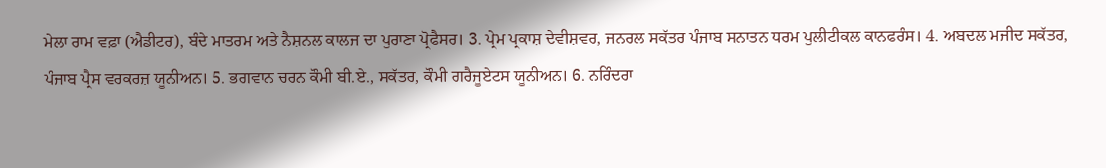ਮੇਲਾ ਰਾਮ ਵਫ਼ਾ (ਐਡੀਟਰ), ਬੰਦੇ ਮਾਤਰਮ ਅਤੇ ਨੈਸ਼ਨਲ ਕਾਲਜ ਦਾ ਪੁਰਾਣਾ ਪ੍ਰੋਫੈਸਰ। 3. ਪ੍ਰੇਮ ਪ੍ਰਕਾਸ਼ ਦੇਵੀਸ਼ਵਰ, ਜਨਰਲ ਸਕੱਤਰ ਪੰਜਾਬ ਸਨਾਤਨ ਧਰਮ ਪੁਲੀਟੀਕਲ ਕਾਨਫਰੰਸ। 4. ਅਬਦਲ ਮਜੀਦ ਸਕੱਤਰ, ਪੰਜਾਬ ਪ੍ਰੈਸ ਵਰਕਰਜ਼ ਯੂਨੀਅਨ। 5. ਭਗਵਾਨ ਚਰਨ ਕੌਮੀ ਬੀ.ਏ., ਸਕੱਤਰ, ਕੌਮੀ ਗਰੈਜੂਏਟਸ ਯੂਨੀਅਨ। 6. ਨਰਿੰਦਰਾ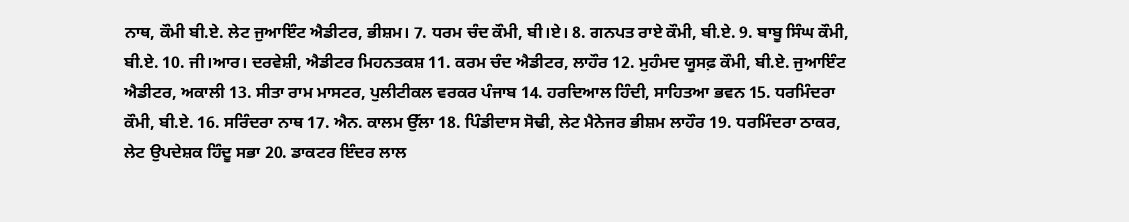ਨਾਥ, ਕੌਮੀ ਬੀ.ਏ. ਲੇਟ ਜੁਆਇੰਟ ਐਡੀਟਰ, ਭੀਸ਼ਮ। 7. ਧਰਮ ਚੰਦ ਕੌਮੀ, ਬੀ।ਏ। 8. ਗਨਪਤ ਰਾਏ ਕੌਮੀ, ਬੀ.ਏ. 9. ਬਾਬੂ ਸਿੰਘ ਕੌਮੀ, ਬੀ.ਏ. 10. ਜੀ।ਆਰ। ਦਰਵੇਸ਼ੀ, ਐਡੀਟਰ ਮਿਹਨਤਕਸ਼ 11. ਕਰਮ ਚੰਦ ਐਡੀਟਰ, ਲਾਹੌਰ 12. ਮੁਹੰਮਦ ਯੂਸਫ਼ ਕੌਮੀ, ਬੀ.ਏ. ਜੁਆਇੰਟ ਐਡੀਟਰ, ਅਕਾਲੀ 13. ਸੀਤਾ ਰਾਮ ਮਾਸਟਰ, ਪੁਲੀਟੀਕਲ ਵਰਕਰ ਪੰਜਾਬ 14. ਹਰਦਿਆਲ ਹਿੰਦੀ, ਸਾਹਿਤਆ ਭਵਨ 15. ਧਰਮਿੰਦਰਾ ਕੌਮੀ, ਬੀ.ਏ. 16. ਸਰਿੰਦਰਾ ਨਾਥ 17. ਐਨ. ਕਾਲਮ ਉੱਲਾ 18. ਪਿੰਡੀਦਾਸ ਸੋਢੀ, ਲੇਟ ਮੈਨੇਜਰ ਭੀਸ਼ਮ ਲਾਹੌਰ 19. ਧਰਮਿੰਦਰਾ ਠਾਕਰ, ਲੇਟ ਉਪਦੇਸ਼ਕ ਹਿੰਦੂ ਸਭਾ 20. ਡਾਕਟਰ ਇੰਦਰ ਲਾਲ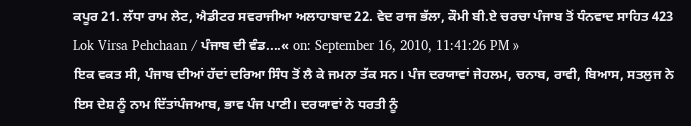ਕਪੂਰ 21. ਲੱਧਾ ਰਾਮ ਲੇਟ, ਐਡੀਟਰ ਸਵਰਾਜੀਆ ਅਲਾਹਾਬਾਦ 22. ਵੇਦ ਰਾਜ ਭੱਲਾ, ਕੌਮੀ ਬੀ.ਏ ਚਰਚਾ ਪੰਜਾਬ ਤੋਂ ਧੰਨਵਾਦ ਸਾਹਿਤ 423
Lok Virsa Pehchaan / ਪੰਜਾਬ ਦੀ ਵੰਡ....« on: September 16, 2010, 11:41:26 PM »
ਇਕ ਵਕਤ ਸੀ, ਪੰਜਾਬ ਦੀਆਂ ਹੱਦਾਂ ਦਰਿਆ ਸਿੰਧ ਤੋਂ ਲੈ ਕੇ ਜਮਨਾ ਤੱਕ ਸਨ। ਪੰਜ ਦਰਯਾਵਾਂ ਜੇਹਲਮ, ਚਨਾਬ, ਰਾਵੀ, ਬਿਆਸ, ਸਤਲੁਜ ਨੇ ਇਸ ਦੇਸ਼ ਨੂੰ ਨਾਮ ਦਿੱਤਾਂਪੰਜਆਬ, ਭਾਵ ਪੰਜ ਪਾਣੀ। ਦਰਯਾਵਾਂ ਨੇ ਧਰਤੀ ਨੂੰ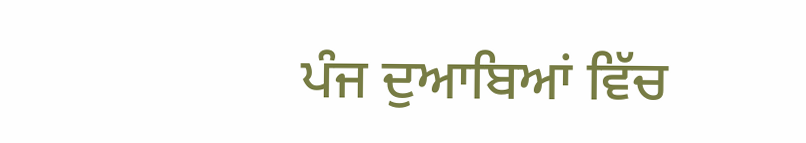ਪੰਜ ਦੁਆਬਿਆਂ ਵਿੱਚ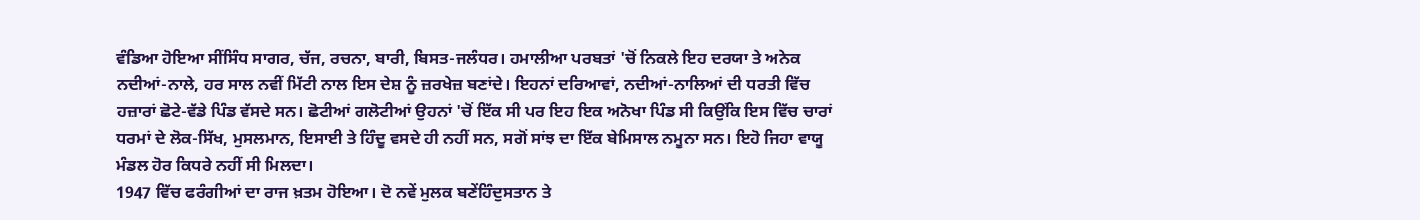ਵੰਡਿਆ ਹੋਇਆ ਸੀਂਸਿੰਧ ਸਾਗਰ, ਚੱਜ, ਰਚਨਾ, ਬਾਰੀ, ਬਿਸਤ-ਜਲੰਧਰ। ਹਮਾਲੀਆ ਪਰਬਤਾਂ 'ਚੋਂ ਨਿਕਲੇ ਇਹ ਦਰਯਾ ਤੇ ਅਨੇਕ ਨਦੀਆਂ-ਨਾਲੇ, ਹਰ ਸਾਲ ਨਵੀਂ ਮਿੱਟੀ ਨਾਲ ਇਸ ਦੇਸ਼ ਨੂੰ ਜ਼ਰਖੇਜ਼ ਬਣਾਂਦੇ। ਇਹਨਾਂ ਦਰਿਆਵਾਂ, ਨਦੀਆਂ-ਨਾਲਿਆਂ ਦੀ ਧਰਤੀ ਵਿੱਚ ਹਜ਼ਾਰਾਂ ਛੋਟੇ-ਵੱਡੇ ਪਿੰਡ ਵੱਸਦੇ ਸਨ। ਛੋਟੀਆਂ ਗਲੋਟੀਆਂ ਉਹਨਾਂ 'ਚੋਂ ਇੱਕ ਸੀ ਪਰ ਇਹ ਇਕ ਅਨੋਖਾ ਪਿੰਡ ਸੀ ਕਿਉਂਕਿ ਇਸ ਵਿੱਚ ਚਾਰਾਂ ਧਰਮਾਂ ਦੇ ਲੋਕ-ਸਿੱਖ, ਮੁਸਲਮਾਨ, ਇਸਾਈ ਤੇ ਹਿੰਦੂ ਵਸਦੇ ਹੀ ਨਹੀਂ ਸਨ, ਸਗੋਂ ਸਾਂਝ ਦਾ ਇੱਕ ਬੇਮਿਸਾਲ ਨਮੂਨਾ ਸਨ। ਇਹੋ ਜਿਹਾ ਵਾਯੂ ਮੰਡਲ ਹੋਰ ਕਿਧਰੇ ਨਹੀਂ ਸੀ ਮਿਲਦਾ।
1947 ਵਿੱਚ ਫਰੰਗੀਆਂ ਦਾ ਰਾਜ ਖ਼ਤਮ ਹੋਇਆ। ਦੋ ਨਵੇਂ ਮੁਲਕ ਬਣੇਂਹਿੰਦੁਸਤਾਨ ਤੇ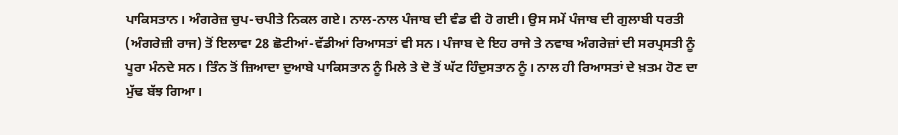ਪਾਕਿਸਤਾਨ। ਅੰਗਰੇਜ਼ ਚੁਪ-ਚਪੀਤੇ ਨਿਕਲ ਗਏ। ਨਾਲ-ਨਾਲ ਪੰਜਾਬ ਦੀ ਵੰਡ ਵੀ ਹੋ ਗਈ। ਉਸ ਸਮੇਂ ਪੰਜਾਬ ਦੀ ਗੁਲਾਬੀ ਧਰਤੀ (ਅੰਗਰੇਜ਼ੀ ਰਾਜ) ਤੋਂ ਇਲਾਵਾ 28 ਛੋਟੀਆਂ-ਵੱਡੀਆਂ ਰਿਆਸਤਾਂ ਵੀ ਸਨ। ਪੰਜਾਬ ਦੇ ਇਹ ਰਾਜੇ ਤੇ ਨਵਾਬ ਅੰਗਰੇਜ਼ਾਂ ਦੀ ਸਰਪ੍ਰਸਤੀ ਨੂੰ ਪੂਰਾ ਮੰਨਦੇ ਸਨ। ਤਿੰਨ ਤੋਂ ਜ਼ਿਆਦਾ ਦੁਆਬੇ ਪਾਕਿਸਤਾਨ ਨੂੰ ਮਿਲੇ ਤੇ ਦੋ ਤੋਂ ਘੱਟ ਹਿੰਦੁਸਤਾਨ ਨੂੰ। ਨਾਲ ਹੀ ਰਿਆਸਤਾਂ ਦੇ ਖ਼ਤਮ ਹੋਣ ਦਾ ਮੁੱਢ ਬੱਝ ਗਿਆ।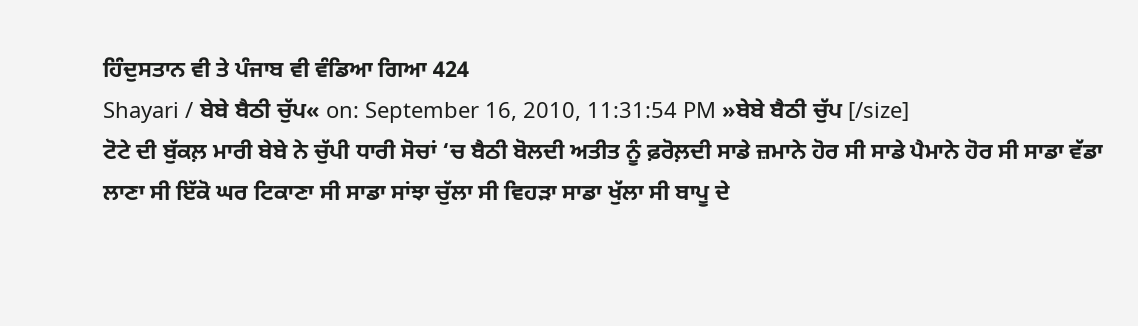ਹਿੰਦੁਸਤਾਨ ਵੀ ਤੇ ਪੰਜਾਬ ਵੀ ਵੰਡਿਆ ਗਿਆ 424
Shayari / ਬੇਬੇ ਬੈਠੀ ਚੁੱਪ« on: September 16, 2010, 11:31:54 PM »ਬੇਬੇ ਬੈਠੀ ਚੁੱਪ [/size]
ਟੋਟੇ ਦੀ ਬੁੱਕਲ਼ ਮਾਰੀ ਬੇਬੇ ਨੇ ਚੁੱਪੀ ਧਾਰੀ ਸੋਚਾਂ ‘ਚ ਬੈਠੀ ਬੋਲਦੀ ਅਤੀਤ ਨੂੰ ਫ਼ਰੋਲ਼ਦੀ ਸਾਡੇ ਜ਼ਮਾਨੇ ਹੋਰ ਸੀ ਸਾਡੇ ਪੈਮਾਨੇ ਹੋਰ ਸੀ ਸਾਡਾ ਵੱਡਾ ਲਾਣਾ ਸੀ ਇੱਕੋ ਘਰ ਟਿਕਾਣਾ ਸੀ ਸਾਡਾ ਸਾਂਝਾ ਚੁੱਲਾ ਸੀ ਵਿਹੜਾ ਸਾਡਾ ਖੁੱਲਾ ਸੀ ਬਾਪੂ ਦੇ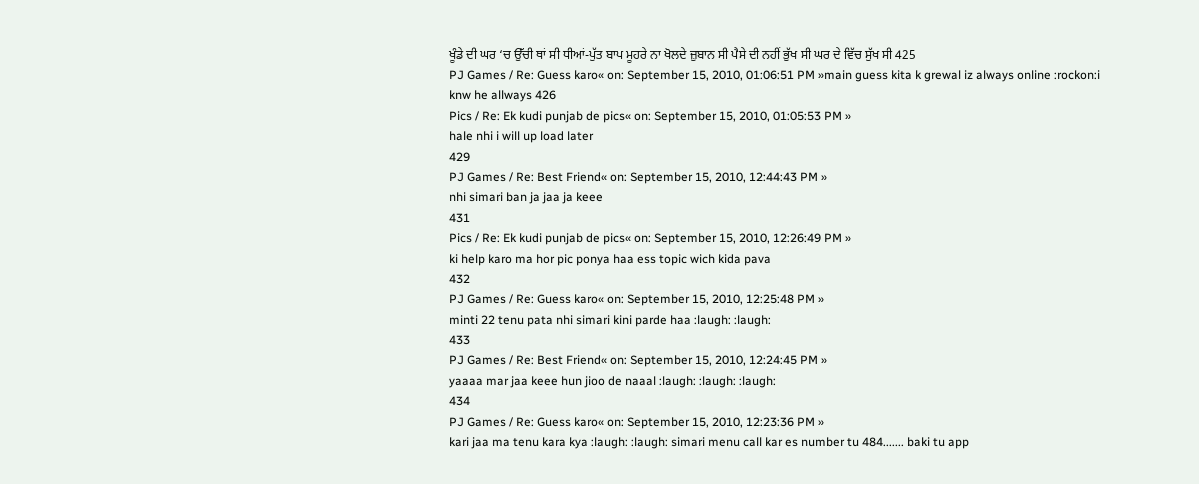ਖੂੰਡੇ ਦੀ ਘਰ ‘ਚ ਉੱਚੀ ਥਾਂ ਸੀ ਧੀਆਂ-ਪੁੱਤ ਬਾਪ ਮੂਹਰੇ ਨਾ ਖੋਲਦੇ ਜ਼ੁਬਾਨ ਸੀ ਪੈਸੇ ਦੀ ਨਹੀਂ ਭੁੱਖ ਸੀ ਘਰ ਦੇ ਵਿੱਚ ਸੁੱਖ ਸੀ 425
PJ Games / Re: Guess karo« on: September 15, 2010, 01:06:51 PM »main guess kita k grewal iz always online :rockon:i knw he allways 426
Pics / Re: Ek kudi punjab de pics« on: September 15, 2010, 01:05:53 PM »
hale nhi i will up load later
429
PJ Games / Re: Best Friend« on: September 15, 2010, 12:44:43 PM »
nhi simari ban ja jaa ja keee
431
Pics / Re: Ek kudi punjab de pics« on: September 15, 2010, 12:26:49 PM »
ki help karo ma hor pic ponya haa ess topic wich kida pava
432
PJ Games / Re: Guess karo« on: September 15, 2010, 12:25:48 PM »
minti 22 tenu pata nhi simari kini parde haa :laugh: :laugh:
433
PJ Games / Re: Best Friend« on: September 15, 2010, 12:24:45 PM »
yaaaa mar jaa keee hun jioo de naaal :laugh: :laugh: :laugh:
434
PJ Games / Re: Guess karo« on: September 15, 2010, 12:23:36 PM »
kari jaa ma tenu kara kya :laugh: :laugh: simari menu call kar es number tu 484....... baki tu app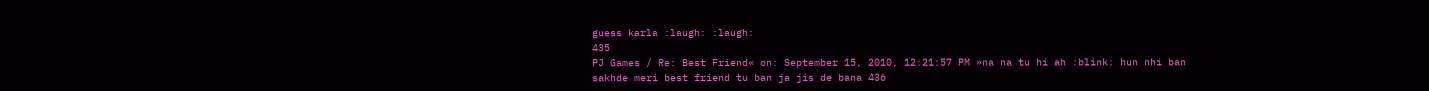guess karla :laugh: :laugh:
435
PJ Games / Re: Best Friend« on: September 15, 2010, 12:21:57 PM »na na tu hi ah :blink: hun nhi ban sakhde meri best friend tu ban ja jis de bana 436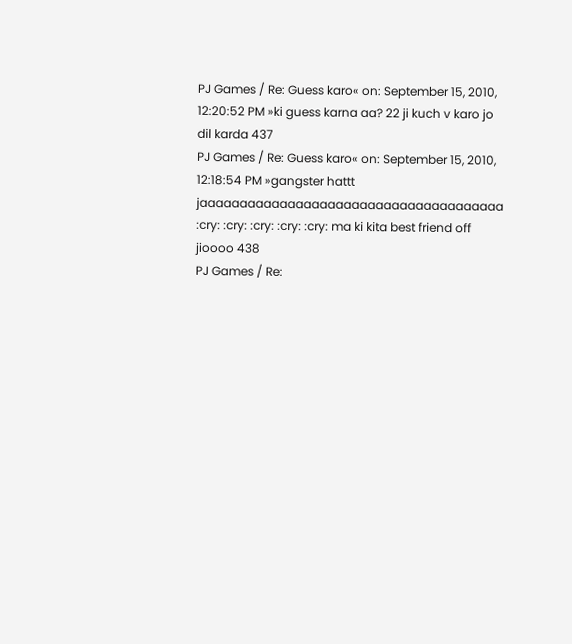PJ Games / Re: Guess karo« on: September 15, 2010, 12:20:52 PM »ki guess karna aa? 22 ji kuch v karo jo dil karda 437
PJ Games / Re: Guess karo« on: September 15, 2010, 12:18:54 PM »gangster hattt jaaaaaaaaaaaaaaaaaaaaaaaaaaaaaaaaaaaaaa :cry: :cry: :cry: :cry: :cry: ma ki kita best friend off jioooo 438
PJ Games / Re: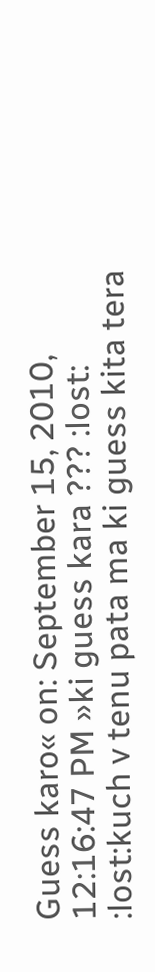Guess karo« on: September 15, 2010, 12:16:47 PM »ki guess kara ??? :lost: :lost:kuch v tenu pata ma ki guess kita tera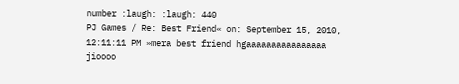number :laugh: :laugh: 440
PJ Games / Re: Best Friend« on: September 15, 2010, 12:11:11 PM »mera best friend hgaaaaaaaaaaaaaaaa jioooo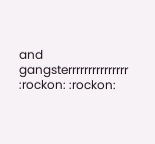and gangsterrrrrrrrrrrrrrr :rockon: :rockon: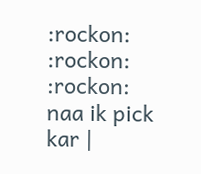:rockon: :rockon: :rockon: naa ik pick kar |